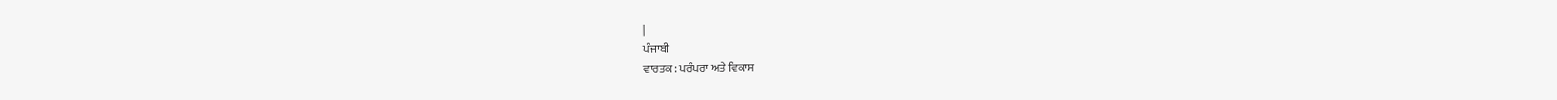|
ਪੰਜਾਬੀ
ਵਾਰਤਕ : ਪਰੰਪਰਾ ਅਤੇ ਵਿਕਾਸ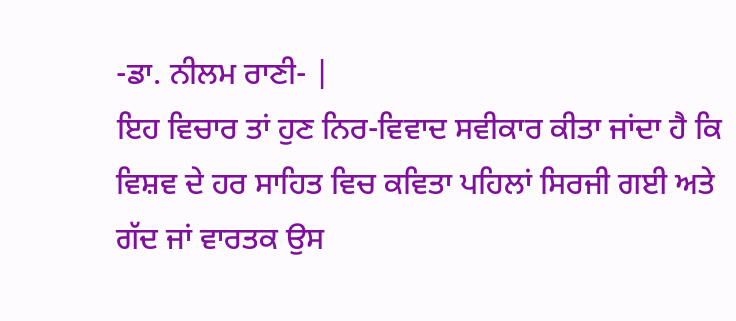-ਡਾ. ਨੀਲਮ ਰਾਣੀ- |
ਇਹ ਵਿਚਾਰ ਤਾਂ ਹੁਣ ਨਿਰ-ਵਿਵਾਦ ਸਵੀਕਾਰ ਕੀਤਾ ਜਾਂਦਾ ਹੈ ਕਿ ਵਿਸ਼ਵ ਦੇ ਹਰ ਸਾਹਿਤ ਵਿਚ ਕਵਿਤਾ ਪਹਿਲਾਂ ਸਿਰਜੀ ਗਈ ਅਤੇ ਗੱਦ ਜਾਂ ਵਾਰਤਕ ਉਸ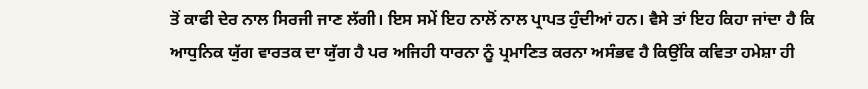ਤੋਂ ਕਾਫੀ ਦੇਰ ਨਾਲ ਸਿਰਜੀ ਜਾਣ ਲੱਗੀ। ਇਸ ਸਮੇਂ ਇਹ ਨਾਲੋਂ ਨਾਲ ਪ੍ਰਾਪਤ ਹੁੰਦੀਆਂ ਹਨ। ਵੈਸੇ ਤਾਂ ਇਹ ਕਿਹਾ ਜਾਂਦਾ ਹੈ ਕਿ ਆਧੁਨਿਕ ਯੁੱਗ ਵਾਰਤਕ ਦਾ ਯੁੱਗ ਹੈ ਪਰ ਅਜਿਹੀ ਧਾਰਨਾ ਨੂੰ ਪ੍ਰਮਾਣਿਤ ਕਰਨਾ ਅਸੰਭਵ ਹੈ ਕਿਉਂਕਿ ਕਵਿਤਾ ਹਮੇਸ਼ਾ ਹੀ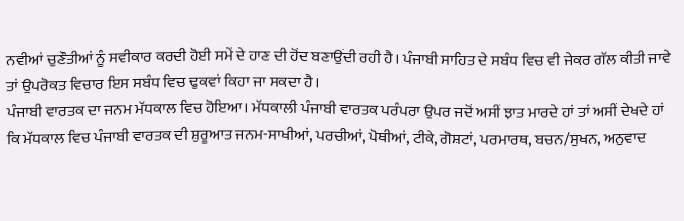ਨਵੀਆਂ ਚੁਣੌਤੀਆਂ ਨੂੰ ਸਵੀਕਾਰ ਕਰਦੀ ਹੋਈ ਸਮੇਂ ਦੇ ਹਾਣ ਦੀ ਹੋਂਦ ਬਣਾਉਂਦੀ ਰਹੀ ਹੈ। ਪੰਜਾਬੀ ਸਾਹਿਤ ਦੇ ਸਬੰਧ ਵਿਚ ਵੀ ਜੇਕਰ ਗੱਲ ਕੀਤੀ ਜਾਵੇ ਤਾਂ ਉਪਰੋਕਤ ਵਿਚਾਰ ਇਸ ਸਬੰਧ ਵਿਚ ਢੁਕਵਾਂ ਕਿਹਾ ਜਾ ਸਕਦਾ ਹੈ।
ਪੰਜਾਬੀ ਵਾਰਤਕ ਦਾ ਜਨਮ ਮੱਧਕਾਲ ਵਿਚ ਹੋਇਆ। ਮੱਧਕਾਲੀ ਪੰਜਾਬੀ ਵਾਰਤਕ ਪਰੰਪਰਾ ਉਪਰ ਜਦੋਂ ਅਸੀਂ ਝਾਤ ਮਾਰਦੇ ਹਾਂ ਤਾਂ ਅਸੀਂ ਦੇਖਦੇ ਹਾਂ ਕਿ ਮੱਧਕਾਲ ਵਿਚ ਪੰਜਾਬੀ ਵਾਰਤਕ ਦੀ ਸ਼ੁਰੂਆਤ ਜਨਮ-ਸਾਖੀਆਂ, ਪਰਚੀਆਂ, ਪੋਥੀਆਂ, ਟੀਕੇ, ਗੋਸ਼ਟਾਂ, ਪਰਮਾਰਥ, ਬਚਨ/ਸੁਖਨ, ਅਨੁਵਾਦ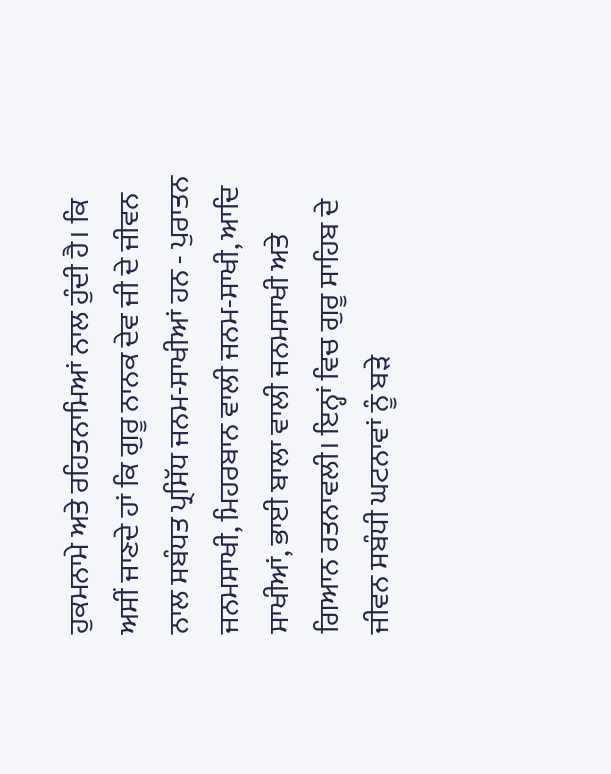ਹੁਕਮਨਾਮੇ ਅਤੇ ਰਹਿਤਨਾਮਿਆਂ ਨਾਲ ਹੁੰਦੀ ਹੈ। ਕਿ ਅਸੀਂ ਜਾਣਦੇ ਹਾਂ ਕਿ ਗੁਰੂ ਨਾਨਕ ਦੇਵ ਜੀ ਦੇ ਜੀਵਨ ਨਾਲ ਸਬੰਧਤ ਪ੍ਰਸਿੱਧ ਜਨਮ-ਸਾਖੀਆਂ ਹਨ - ਪੁਰਾਤਨ ਜਨਮਸਾਖੀ, ਮਿਹਰਬਾਨ ਵਾਲੀ ਜਨਮ-ਸਾਖੀ, ਆਦਿ ਸਾਖੀਆਂ, ਭਾਈ ਬਾਲਾ ਵਾਲੀ ਜਨਮਸਾਖੀ ਅਤੇ ਗਿਆਨ ਰਤਨਾਵਲੀ। ਇਨ੍ਹਾਂ ਵਿਚ ਗੁਰੂ ਸਾਹਿਬ ਦੇ ਜੀਵਨ ਸਬੰਧੀ ਘਟਨਾਵਾਂ ਨੂੰ ਬੜੇ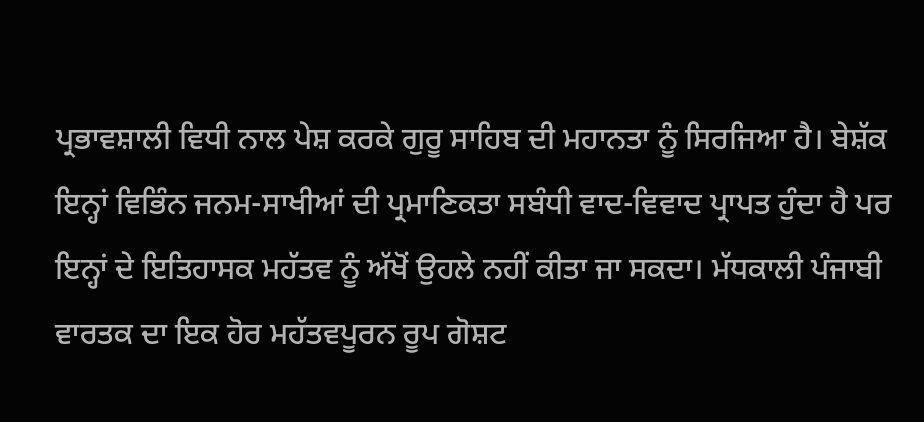ਪ੍ਰਭਾਵਸ਼ਾਲੀ ਵਿਧੀ ਨਾਲ ਪੇਸ਼ ਕਰਕੇ ਗੁਰੂ ਸਾਹਿਬ ਦੀ ਮਹਾਨਤਾ ਨੂੰ ਸਿਰਜਿਆ ਹੈ। ਬੇਸ਼ੱਕ ਇਨ੍ਹਾਂ ਵਿਭਿੰਨ ਜਨਮ-ਸਾਖੀਆਂ ਦੀ ਪ੍ਰਮਾਣਿਕਤਾ ਸਬੰਧੀ ਵਾਦ-ਵਿਵਾਦ ਪ੍ਰਾਪਤ ਹੁੰਦਾ ਹੈ ਪਰ ਇਨ੍ਹਾਂ ਦੇ ਇਤਿਹਾਸਕ ਮਹੱਤਵ ਨੂੰ ਅੱਖੋਂ ਉਹਲੇ ਨਹੀਂ ਕੀਤਾ ਜਾ ਸਕਦਾ। ਮੱਧਕਾਲੀ ਪੰਜਾਬੀ ਵਾਰਤਕ ਦਾ ਇਕ ਹੋਰ ਮਹੱਤਵਪੂਰਨ ਰੂਪ ਗੋਸ਼ਟ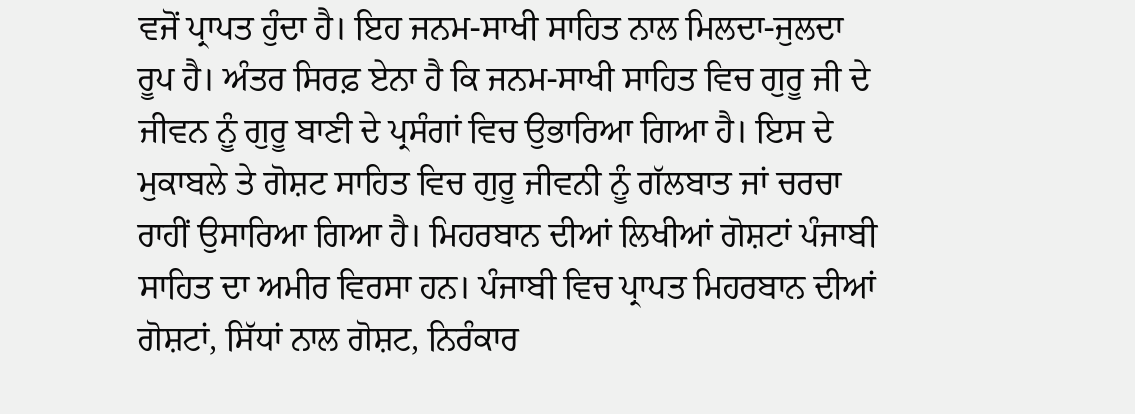ਵਜੋਂ ਪ੍ਰਾਪਤ ਹੁੰਦਾ ਹੈ। ਇਹ ਜਨਮ-ਸਾਖੀ ਸਾਹਿਤ ਨਾਲ ਮਿਲਦਾ-ਜੁਲਦਾ ਰੂਪ ਹੈ। ਅੰਤਰ ਸਿਰਫ਼ ਏਨਾ ਹੈ ਕਿ ਜਨਮ-ਸਾਖੀ ਸਾਹਿਤ ਵਿਚ ਗੁਰੂ ਜੀ ਦੇ ਜੀਵਨ ਨੂੰ ਗੁਰੂ ਬਾਣੀ ਦੇ ਪ੍ਰਸੰਗਾਂ ਵਿਚ ਉਭਾਰਿਆ ਗਿਆ ਹੈ। ਇਸ ਦੇ ਮੁਕਾਬਲੇ ਤੇ ਗੋਸ਼ਟ ਸਾਹਿਤ ਵਿਚ ਗੁਰੂ ਜੀਵਨੀ ਨੂੰ ਗੱਲਬਾਤ ਜਾਂ ਚਰਚਾ ਰਾਹੀਂ ਉਸਾਰਿਆ ਗਿਆ ਹੈ। ਮਿਹਰਬਾਨ ਦੀਆਂ ਲਿਖੀਆਂ ਗੋਸ਼ਟਾਂ ਪੰਜਾਬੀ ਸਾਹਿਤ ਦਾ ਅਮੀਰ ਵਿਰਸਾ ਹਨ। ਪੰਜਾਬੀ ਵਿਚ ਪ੍ਰਾਪਤ ਮਿਹਰਬਾਨ ਦੀਆਂ ਗੋਸ਼ਟਾਂ, ਸਿੱਧਾਂ ਨਾਲ ਗੋਸ਼ਟ, ਨਿਰੰਕਾਰ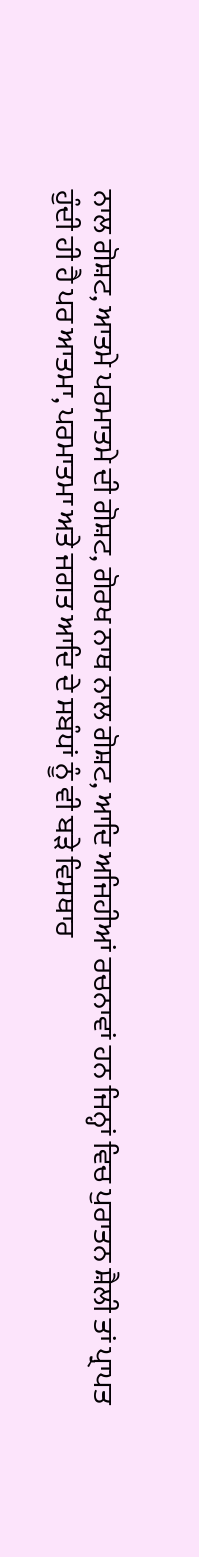ਨਾਲ ਗੋਸ਼ਟ, ਆਤਮੇ ਪਰਮਾਤਮੇ ਦੀ ਗੋਸ਼ਟ, ਗੋਰਖ ਨਾਥ ਨਾਲ ਗੋਸ਼ਟ, ਆਦਿ ਅਜਿਹੀਆਂ ਰਚਨਾਵਾਂ ਹਨ ਜਿਨ੍ਹਾਂ ਵਿਚ ਪੁਰਾਤਨ ਸ਼ੈਲੀ ਤਾਂ ਪ੍ਰਾਪਤ ਹੁੰਦੀ ਹੀ ਹੈ ਪਰ ਆਤਮਾ, ਪਰਮਾਤਮਾ ਅਤੇ ਜਗਤ ਆਦਿ ਦੇ ਸਬੰਧਾਂ ਨੂੰ ਵੀ ਬੜੇ ਵਿਸਥਾਰ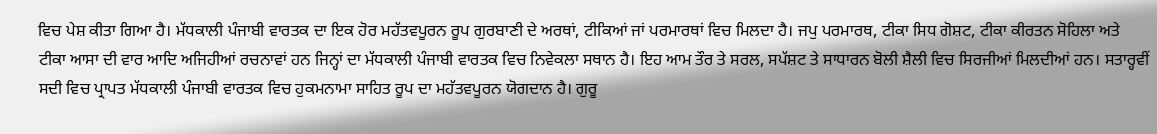ਵਿਚ ਪੇਸ਼ ਕੀਤਾ ਗਿਆ ਹੈ। ਮੱਧਕਾਲੀ ਪੰਜਾਬੀ ਵਾਰਤਕ ਦਾ ਇਕ ਹੋਰ ਮਹੱਤਵਪੂਰਨ ਰੂਪ ਗੁਰਬਾਣੀ ਦੇ ਅਰਥਾਂ, ਟੀਕਿਆਂ ਜਾਂ ਪਰਮਾਰਥਾਂ ਵਿਚ ਮਿਲਦਾ ਹੈ। ਜਪੁ ਪਰਮਾਰਥ, ਟੀਕਾ ਸਿਧ ਗੋਸ਼ਟ, ਟੀਕਾ ਕੀਰਤਨ ਸੋਹਿਲਾ ਅਤੇ ਟੀਕਾ ਆਸਾ ਦੀ ਵਾਰ ਆਦਿ ਅਜਿਹੀਆਂ ਰਚਨਾਵਾਂ ਹਨ ਜਿਨ੍ਹਾਂ ਦਾ ਮੱਧਕਾਲੀ ਪੰਜਾਬੀ ਵਾਰਤਕ ਵਿਚ ਨਿਵੇਕਲਾ ਸਥਾਨ ਹੈ। ਇਹ ਆਮ ਤੌਰ ਤੇ ਸਰਲ, ਸਪੱਸ਼ਟ ਤੇ ਸਾਧਾਰਨ ਬੋਲੀ ਸ਼ੈਲੀ ਵਿਚ ਸਿਰਜੀਆਂ ਮਿਲਦੀਆਂ ਹਨ। ਸਤਾਰ੍ਹਵੀਂ ਸਦੀ ਵਿਚ ਪ੍ਰਾਪਤ ਮੱਧਕਾਲੀ ਪੰਜਾਬੀ ਵਾਰਤਕ ਵਿਚ ਹੁਕਮਨਾਮਾ ਸਾਹਿਤ ਰੂਪ ਦਾ ਮਹੱਤਵਪੂਰਨ ਯੋਗਦਾਨ ਹੈ। ਗੁਰੂ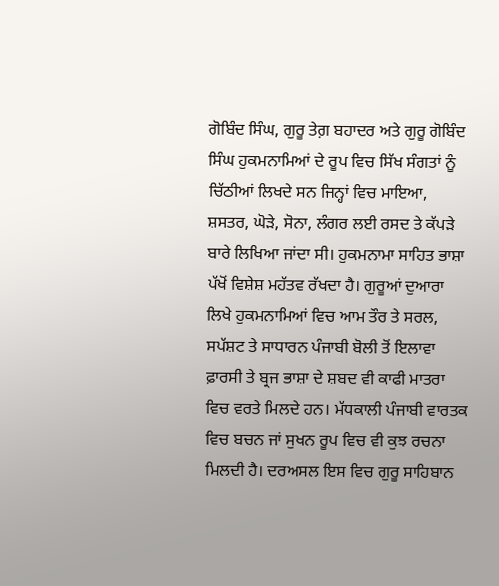ਗੋਬਿੰਦ ਸਿੰਘ, ਗੁਰੂ ਤੇਗ਼ ਬਹਾਦਰ ਅਤੇ ਗੁਰੂ ਗੋਬਿੰਦ ਸਿੰਘ ਹੁਕਮਨਾਮਿਆਂ ਦੇ ਰੂਪ ਵਿਚ ਸਿੱਖ ਸੰਗਤਾਂ ਨੂੰ ਚਿੱਠੀਆਂ ਲਿਖਦੇ ਸਨ ਜਿਨ੍ਹਾਂ ਵਿਚ ਮਾਇਆ, ਸ਼ਸਤਰ, ਘੋੜੇ, ਸੋਨਾ, ਲੰਗਰ ਲਈ ਰਸਦ ਤੇ ਕੱਪੜੇ ਬਾਰੇ ਲਿਖਿਆ ਜਾਂਦਾ ਸੀ। ਹੁਕਮਨਾਮਾ ਸਾਹਿਤ ਭਾਸ਼ਾ ਪੱਖੋਂ ਵਿਸ਼ੇਸ਼ ਮਹੱਤਵ ਰੱਖਦਾ ਹੈ। ਗੁਰੂਆਂ ਦੁਆਰਾ ਲਿਖੇ ਹੁਕਮਨਾਮਿਆਂ ਵਿਚ ਆਮ ਤੌਰ ਤੇ ਸਰਲ, ਸਪੱਸ਼ਟ ਤੇ ਸਾਧਾਰਨ ਪੰਜਾਬੀ ਬੋਲੀ ਤੋਂ ਇਲਾਵਾ ਫ਼ਾਰਸੀ ਤੇ ਬ੍ਰਜ ਭਾਸ਼ਾ ਦੇ ਸ਼ਬਦ ਵੀ ਕਾਫੀ ਮਾਤਰਾ ਵਿਚ ਵਰਤੇ ਮਿਲਦੇ ਹਨ। ਮੱਧਕਾਲੀ ਪੰਜਾਬੀ ਵਾਰਤਕ ਵਿਚ ਬਚਨ ਜਾਂ ਸੁਖਨ ਰੂਪ ਵਿਚ ਵੀ ਕੁਝ ਰਚਨਾ ਮਿਲਦੀ ਹੈ। ਦਰਅਸਲ ਇਸ ਵਿਚ ਗੁਰੂ ਸਾਹਿਬਾਨ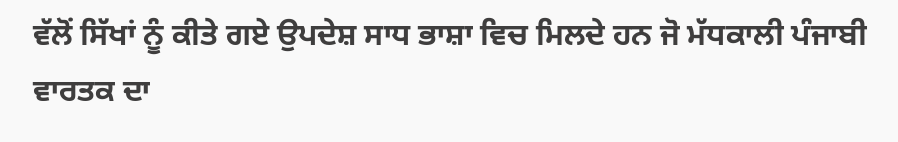ਵੱਲੋਂ ਸਿੱਖਾਂ ਨੂੰ ਕੀਤੇ ਗਏ ਉਪਦੇਸ਼ ਸਾਧ ਭਾਸ਼ਾ ਵਿਚ ਮਿਲਦੇ ਹਨ ਜੋ ਮੱਧਕਾਲੀ ਪੰਜਾਬੀ ਵਾਰਤਕ ਦਾ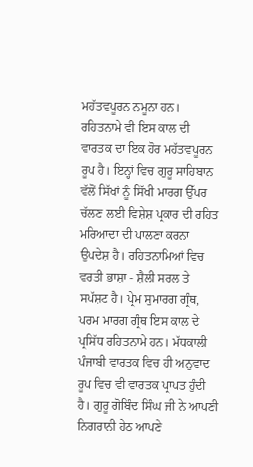ਮਹੱਤਵਪੂਰਨ ਨਮੂਨਾ ਹਨ। ਰਹਿਤਨਾਮੇ ਵੀ ਇਸ ਕਾਲ ਦੀ ਵਾਰਤਕ ਦਾ ਇਕ ਹੋਰ ਮਹੱਤਵਪੂਰਨ ਰੂਪ ਹੈ। ਇਨ੍ਹਾਂ ਵਿਚ ਗੁਰੂ ਸਾਹਿਬਾਨ ਵੱਲੋਂ ਸਿੱਖਾਂ ਨੂੰ ਸਿੱਖੀ ਮਾਰਗ ਉੱਪਰ ਚੱਲਣ ਲਈ ਵਿਸ਼ੇਸ਼ ਪ੍ਰਕਾਰ ਦੀ ਰਹਿਤ ਮਰਿਆਦਾ ਦੀ ਪਾਲਣਾ ਕਰਨਾ ਉਪਦੇਸ਼ ਹੈ। ਰਹਿਤਨਾਮਿਆਂ ਵਿਚ ਵਰਤੀ ਭਾਸ਼ਾ - ਸ਼ੈਲੀ ਸਰਲ ਤੇ ਸਪੱਸ਼ਟ ਹੈ। ਪ੍ਰੇਮ ਸੁਮਾਰਗ ਗ੍ਰੰਥ, ਪਰਮ ਮਾਰਗ ਗ੍ਰੰਥ ਇਸ ਕਾਲ ਦੇ ਪ੍ਰਸਿੱਧ ਰਹਿਤਨਾਮੇ ਹਨ। ਮੱਧਕਾਲੀ ਪੰਜਾਬੀ ਵਾਰਤਕ ਵਿਚ ਹੀ ਅਨੁਵਾਦ ਰੂਪ ਵਿਚ ਵੀ ਵਾਰਤਕ ਪ੍ਰਾਪਤ ਹੁੰਦੀ ਹੈ। ਗੁਰੂ ਗੋਬਿੰਦ ਸਿੰਘ ਜੀ ਨੇ ਆਪਣੀ ਨਿਗਰਾਨੀ ਹੇਠ ਆਪਣੇ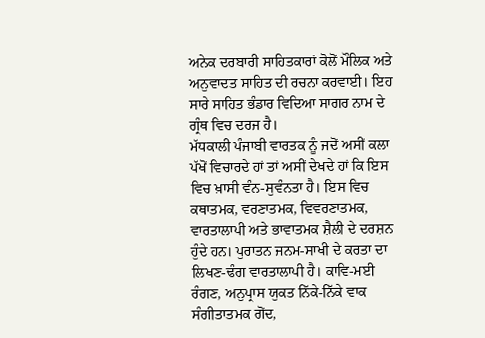ਅਨੇਕ ਦਰਬਾਰੀ ਸਾਹਿਤਕਾਰਾਂ ਕੋਲੋਂ ਮੌਲਿਕ ਅਤੇ ਅਨੁਵਾਦਤ ਸਾਹਿਤ ਦੀ ਰਚਨਾ ਕਰਵਾਈ। ਇਹ ਸਾਰੇ ਸਾਹਿਤ ਭੰਡਾਰ ਵਿਦਿਆ ਸਾਗਰ ਨਾਮ ਦੇ ਗ੍ਰੰਥ ਵਿਚ ਦਰਜ ਹੈ।
ਮੱਧਕਾਲੀ ਪੰਜਾਬੀ ਵਾਰਤਕ ਨੂੰ ਜਦੋਂ ਅਸੀਂ ਕਲਾ ਪੱਖੋਂ ਵਿਚਾਰਦੇ ਹਾਂ ਤਾਂ ਅਸੀਂ ਦੇਖਦੇ ਹਾਂ ਕਿ ਇਸ ਵਿਚ ਖ਼ਾਸੀ ਵੰਨ-ਸੁਵੰਨਤਾ ਹੈ। ਇਸ ਵਿਚ ਕਥਾਤਮਕ, ਵਰਣਾਤਮਕ, ਵਿਵਰਣਾਤਮਕ, ਵਾਰਤਾਲਾਪੀ ਅਤੇ ਭਾਵਾਤਮਕ ਸ਼ੈਲੀ ਦੇ ਦਰਸ਼ਨ ਹੁੰਦੇ ਹਨ। ਪੁਰਾਤਨ ਜਨਮ-ਸਾਖੀ ਦੇ ਕਰਤਾ ਦਾ ਲਿਖਣ-ਢੰਗ ਵਾਰਤਾਲਾਪੀ ਹੈ। ਕਾਵਿ-ਮਈ ਰੰਗਣ, ਅਨੁਪ੍ਰਾਸ ਯੁਕਤ ਨਿੱਕੇ-ਨਿੱਕੇ ਵਾਕ ਸੰਗੀਤਾਤਮਕ ਗੋਂਦ,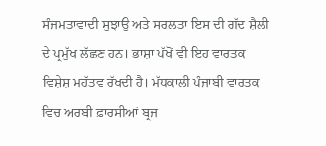ਸੰਜਮਤਾਵਾਦੀ ਸੁਝਾਉ ਅਤੇ ਸਰਲਤਾ ਇਸ ਦੀ ਗੱਦ ਸ਼ੈਲੀ ਦੇ ਪ੍ਰਮੁੱਖ ਲੱਛਣ ਹਨ। ਭਾਸ਼ਾ ਪੱਖੋਂ ਵੀ ਇਹ ਵਾਰਤਕ ਵਿਸ਼ੇਸ਼ ਮਹੱਤਵ ਰੱਖਦੀ ਹੈ। ਮੱਧਕਾਲੀ ਪੰਜਾਬੀ ਵਾਰਤਕ ਵਿਚ ਅਰਬੀ ਫ਼ਾਰਸੀਆਂ ਬ੍ਰਜ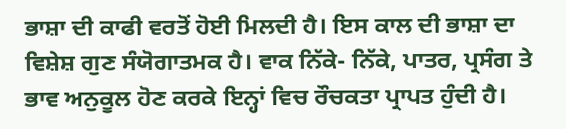ਭਾਸ਼ਾ ਦੀ ਕਾਫੀ ਵਰਤੋਂ ਹੋਈ ਮਿਲਦੀ ਹੈ। ਇਸ ਕਾਲ ਦੀ ਭਾਸ਼ਾ ਦਾ ਵਿਸ਼ੇਸ਼ ਗੁਣ ਸੰਯੋਗਾਤਮਕ ਹੈ। ਵਾਕ ਨਿੱਕੇ- ਨਿੱਕੇ, ਪਾਤਰ, ਪ੍ਰਸੰਗ ਤੇ ਭਾਵ ਅਨੁਕੂਲ ਹੋਣ ਕਰਕੇ ਇਨ੍ਹਾਂ ਵਿਚ ਰੌਚਕਤਾ ਪ੍ਰਾਪਤ ਹੁੰਦੀ ਹੈ।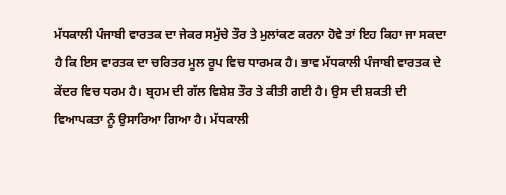ਮੱਧਕਾਲੀ ਪੰਜਾਬੀ ਵਾਰਤਕ ਦਾ ਜੇਕਰ ਸਮੁੱਚੇ ਤੌਰ ਤੇ ਮੁਲਾਂਕਣ ਕਰਨਾ ਹੋਵੇ ਤਾਂ ਇਹ ਕਿਹਾ ਜਾ ਸਕਦਾ ਹੈ ਕਿ ਇਸ ਵਾਰਤਕ ਦਾ ਚਰਿਤਰ ਮੂਲ ਰੂਪ ਵਿਚ ਧਾਰਮਕ ਹੈ। ਭਾਵ ਮੱਧਕਾਲੀ ਪੰਜਾਬੀ ਵਾਰਤਕ ਦੇ ਕੇਂਦਰ ਵਿਚ ਧਰਮ ਹੈ। ਬ੍ਰਹਮ ਦੀ ਗੱਲ ਵਿਸ਼ੇਸ਼ ਤੌਰ ਤੇ ਕੀਤੀ ਗਈ ਹੈ। ਉਸ ਦੀ ਸ਼ਕਤੀ ਦੀ ਵਿਆਪਕਤਾ ਨੂੰ ਉਸਾਰਿਆ ਗਿਆ ਹੈ। ਮੱਧਕਾਲੀ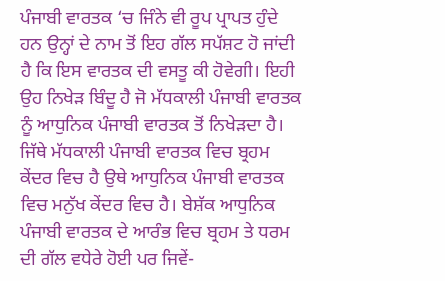ਪੰਜਾਬੀ ਵਾਰਤਕ ‘ਚ ਜਿੰਨੇ ਵੀ ਰੂਪ ਪ੍ਰਾਪਤ ਹੁੰਦੇ ਹਨ ਉਨ੍ਹਾਂ ਦੇ ਨਾਮ ਤੋਂ ਇਹ ਗੱਲ ਸਪੱਸ਼ਟ ਹੋ ਜਾਂਦੀ ਹੈ ਕਿ ਇਸ ਵਾਰਤਕ ਦੀ ਵਸਤੂ ਕੀ ਹੋਵੇਗੀ। ਇਹੀ ਉਹ ਨਿਖੇੜ ਬਿੰਦੂ ਹੈ ਜੋ ਮੱਧਕਾਲੀ ਪੰਜਾਬੀ ਵਾਰਤਕ ਨੂੰ ਆਧੁਨਿਕ ਪੰਜਾਬੀ ਵਾਰਤਕ ਤੋਂ ਨਿਖੇੜਦਾ ਹੈ। ਜਿੱਥੇ ਮੱਧਕਾਲੀ ਪੰਜਾਬੀ ਵਾਰਤਕ ਵਿਚ ਬ੍ਰਹਮ ਕੇਂਦਰ ਵਿਚ ਹੈ ਉਥੇ ਆਧੁਨਿਕ ਪੰਜਾਬੀ ਵਾਰਤਕ ਵਿਚ ਮਨੁੱਖ ਕੇਂਦਰ ਵਿਚ ਹੈ। ਬੇਸ਼ੱਕ ਆਧੁਨਿਕ ਪੰਜਾਬੀ ਵਾਰਤਕ ਦੇ ਆਰੰਭ ਵਿਚ ਬ੍ਰਹਮ ਤੇ ਧਰਮ ਦੀ ਗੱਲ ਵਧੇਰੇ ਹੋਈ ਪਰ ਜਿਵੇਂ-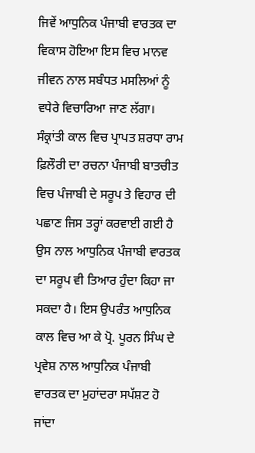ਜਿਵੇਂ ਆਧੁਨਿਕ ਪੰਜਾਬੀ ਵਾਰਤਕ ਦਾ ਵਿਕਾਸ ਹੋਇਆ ਇਸ ਵਿਚ ਮਾਨਵ ਜੀਵਨ ਨਾਲ ਸਬੰਧਤ ਮਸਲਿਆਂ ਨੂੰ ਵਧੇਰੇ ਵਿਚਾਰਿਆ ਜਾਣ ਲੱਗਾ। ਸੰਕ੍ਰਾਂਤੀ ਕਾਲ ਵਿਚ ਪ੍ਰਾਪਤ ਸ਼ਰਧਾ ਰਾਮ ਫ਼ਿਲੌਰੀ ਦਾ ਰਚਨਾ ਪੰਜਾਬੀ ਬਾਤਚੀਤ ਵਿਚ ਪੰਜਾਬੀ ਦੇ ਸਰੂਪ ਤੇ ਵਿਹਾਰ ਦੀ ਪਛਾਣ ਜਿਸ ਤਰ੍ਹਾਂ ਕਰਵਾਈ ਗਈ ਹੈ ਉਸ ਨਾਲ ਆਧੁਨਿਕ ਪੰਜਾਬੀ ਵਾਰਤਕ ਦਾ ਸਰੂਪ ਵੀ ਤਿਆਰ ਹੁੰਦਾ ਕਿਹਾ ਜਾ ਸਕਦਾ ਹੈ। ਇਸ ਉਪਰੰਤ ਆਧੁਨਿਕ ਕਾਲ ਵਿਚ ਆ ਕੇ ਪ੍ਰੋ. ਪੂਰਨ ਸਿੰਘ ਦੇ ਪ੍ਰਵੇਸ਼ ਨਾਲ ਆਧੁਨਿਕ ਪੰਜਾਬੀ ਵਾਰਤਕ ਦਾ ਮੁਹਾਂਦਰਾ ਸਪੱਸ਼ਟ ਹੋ ਜਾਂਦਾ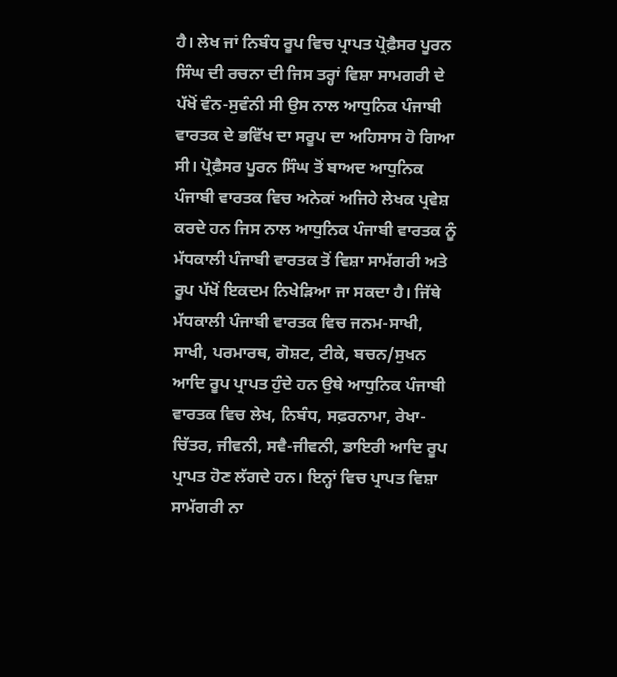ਹੈ। ਲੇਖ ਜਾਂ ਨਿਬੰਧ ਰੂਪ ਵਿਚ ਪ੍ਰਾਪਤ ਪ੍ਰੋਫ਼ੈਸਰ ਪੂਰਨ ਸਿੰਘ ਦੀ ਰਚਨਾ ਦੀ ਜਿਸ ਤਰ੍ਹਾਂ ਵਿਸ਼ਾ ਸਾਮਗਰੀ ਦੇ ਪੱਖੋਂ ਵੰਨ-ਸੁਵੰਨੀ ਸੀ ਉਸ ਨਾਲ ਆਧੁਨਿਕ ਪੰਜਾਬੀ ਵਾਰਤਕ ਦੇ ਭਵਿੱਖ ਦਾ ਸਰੂਪ ਦਾ ਅਹਿਸਾਸ ਹੋ ਗਿਆ ਸੀ। ਪ੍ਰੋਫ਼ੈਸਰ ਪੂਰਨ ਸਿੰਘ ਤੋਂ ਬਾਅਦ ਆਧੁਨਿਕ ਪੰਜਾਬੀ ਵਾਰਤਕ ਵਿਚ ਅਨੇਕਾਂ ਅਜਿਹੇ ਲੇਖਕ ਪ੍ਰਵੇਸ਼ ਕਰਦੇ ਹਨ ਜਿਸ ਨਾਲ ਆਧੁਨਿਕ ਪੰਜਾਬੀ ਵਾਰਤਕ ਨੂੰ ਮੱਧਕਾਲੀ ਪੰਜਾਬੀ ਵਾਰਤਕ ਤੋਂ ਵਿਸ਼ਾ ਸਾਮੱਗਰੀ ਅਤੇ ਰੂਪ ਪੱਖੋਂ ਇਕਦਮ ਨਿਖੇੜਿਆ ਜਾ ਸਕਦਾ ਹੈ। ਜਿੱਥੇ ਮੱਧਕਾਲੀ ਪੰਜਾਬੀ ਵਾਰਤਕ ਵਿਚ ਜਨਮ-ਸਾਖੀ, ਸਾਖੀ, ਪਰਮਾਰਥ, ਗੋਸ਼ਟ, ਟੀਕੇ, ਬਚਨ/ਸੁਖਨ ਆਦਿ ਰੂਪ ਪ੍ਰਾਪਤ ਹੁੰਦੇ ਹਨ ਉਥੇ ਆਧੁਨਿਕ ਪੰਜਾਬੀ ਵਾਰਤਕ ਵਿਚ ਲੇਖ, ਨਿਬੰਧ, ਸਫ਼ਰਨਾਮਾ, ਰੇਖਾ-ਚਿੱਤਰ, ਜੀਵਨੀ, ਸਵੈ-ਜੀਵਨੀ, ਡਾਇਰੀ ਆਦਿ ਰੂਪ ਪ੍ਰਾਪਤ ਹੋਣ ਲੱਗਦੇ ਹਨ। ਇਨ੍ਹਾਂ ਵਿਚ ਪ੍ਰਾਪਤ ਵਿਸ਼ਾ ਸਾਮੱਗਰੀ ਨਾ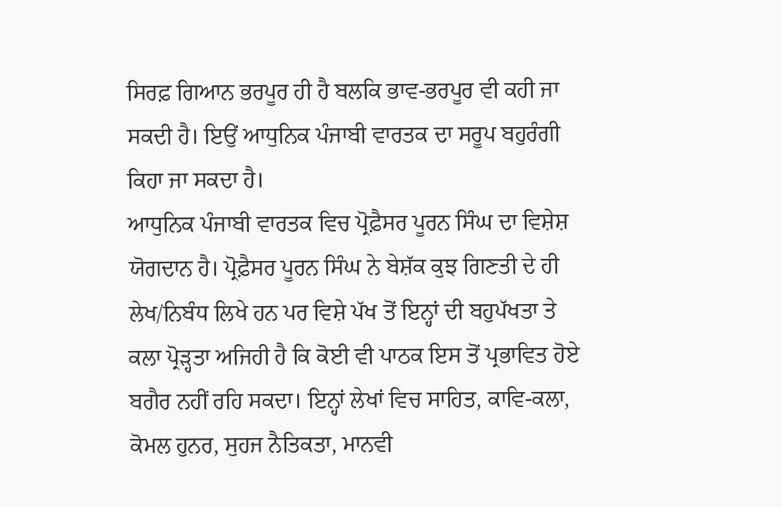ਸਿਰਫ਼ ਗਿਆਨ ਭਰਪੂਰ ਹੀ ਹੈ ਬਲਕਿ ਭਾਵ-ਭਰਪੂਰ ਵੀ ਕਹੀ ਜਾ ਸਕਦੀ ਹੈ। ਇਉਂ ਆਧੁਨਿਕ ਪੰਜਾਬੀ ਵਾਰਤਕ ਦਾ ਸਰੂਪ ਬਹੁਰੰਗੀ ਕਿਹਾ ਜਾ ਸਕਦਾ ਹੈ।
ਆਧੁਨਿਕ ਪੰਜਾਬੀ ਵਾਰਤਕ ਵਿਚ ਪ੍ਰੋਫ਼ੈਸਰ ਪੂਰਨ ਸਿੰਘ ਦਾ ਵਿਸ਼ੇਸ਼ ਯੋਗਦਾਨ ਹੈ। ਪ੍ਰੋਫ਼ੈਸਰ ਪੂਰਨ ਸਿੰਘ ਨੇ ਬੇਸ਼ੱਕ ਕੁਝ ਗਿਣਤੀ ਦੇ ਹੀ ਲੇਖ/ਨਿਬੰਧ ਲਿਖੇ ਹਨ ਪਰ ਵਿਸ਼ੇ ਪੱਖ ਤੋਂ ਇਨ੍ਹਾਂ ਦੀ ਬਹੁਪੱਖਤਾ ਤੇ ਕਲਾ ਪ੍ਰੋੜ੍ਹਤਾ ਅਜਿਹੀ ਹੈ ਕਿ ਕੋਈ ਵੀ ਪਾਠਕ ਇਸ ਤੋਂ ਪ੍ਰਭਾਵਿਤ ਹੋਏ ਬਗੈਰ ਨਹੀਂ ਰਹਿ ਸਕਦਾ। ਇਨ੍ਹਾਂ ਲੇਖਾਂ ਵਿਚ ਸਾਹਿਤ, ਕਾਵਿ-ਕਲਾ, ਕੋਮਲ ਹੁਨਰ, ਸੁਹਜ ਨੈਤਿਕਤਾ, ਮਾਨਵੀ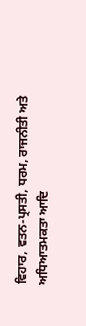ਵਿਹਾਰ, ਵਤਨ-ਪ੍ਰਸਤੀ, ਧਰਮ, ਰਾਜਨੀਤੀ ਅਤੇ ਅਧਿਆਤਮਕਤਾ ਆਦਿ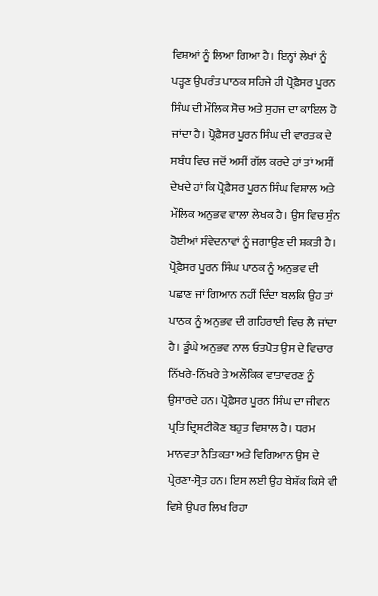ਵਿਸ਼ਆਂ ਨੂੰ ਲਿਆ ਗਿਆ ਹੈ। ਇਨ੍ਹਾਂ ਲੇਖਾਂ ਨੂੰ ਪੜ੍ਹਣ ਉਪਰੰਤ ਪਾਠਕ ਸਹਿਜੇ ਹੀ ਪ੍ਰੋਫ਼ੈਸਰ ਪੂਰਨ ਸਿੰਘ ਦੀ ਮੌਲਿਕ ਸੋਚ ਅਤੇ ਸੁਹਜ ਦਾ ਕਾਇਲ ਹੋ ਜਾਂਦਾ ਹੈ। ਪ੍ਰੋਫ਼ੈਸਰ ਪੂਰਨ ਸਿੰਘ ਦੀ ਵਾਰਤਕ ਦੇ ਸਬੰਧ ਵਿਚ ਜਦੋਂ ਅਸੀਂ ਗੱਲ ਕਰਦੇ ਹਾਂ ਤਾਂ ਅਸੀਂ ਦੇਖਦੇ ਹਾਂ ਕਿ ਪ੍ਰੋਫ਼ੈਸਰ ਪੂਰਨ ਸਿੰਘ ਵਿਸ਼ਾਲ ਅਤੇ ਮੌਲਿਕ ਅਨੁਭਵ ਵਾਲਾ ਲੇਖਕ ਹੈ। ਉਸ ਵਿਚ ਸੁੰਨ ਹੋਈਆਂ ਸੰਵੇਦਨਾਵਾਂ ਨੂੰ ਜਗਾਉਣ ਦੀ ਸ਼ਕਤੀ ਹੈ। ਪ੍ਰੋਫ਼ੈਸਰ ਪੂਰਨ ਸਿੰਘ ਪਾਠਕ ਨੂੰ ਅਨੁਭਵ ਦੀ ਪਛਾਣ ਜਾਂ ਗਿਆਨ ਨਹੀਂ ਦਿੰਦਾ ਬਲਕਿ ਉਹ ਤਾਂ ਪਾਠਕ ਨੂੰ ਅਨੁਭਵ ਦੀ ਗਹਿਰਾਈ ਵਿਚ ਲੈ ਜਾਂਦਾ ਹੈ। ਡੂੰਘੇ ਅਨੁਭਵ ਨਾਲ ਓਤਪੋਤ ਉਸ ਦੇ ਵਿਚਾਰ ਨਿੱਖਰੇ-ਨਿੱਖਰੇ ਤੇ ਅਲੌਕਿਕ ਵਾਤਾਵਰਣ ਨੂੰ ਉਸਾਰਦੇ ਹਨ। ਪ੍ਰੋਫ਼ੈਸਰ ਪੂਰਨ ਸਿੰਘ ਦਾ ਜੀਵਨ ਪ੍ਰਤਿ ਦ੍ਰਿਸ਼ਟੀਕੋਣ ਬਹੁਤ ਵਿਸ਼ਾਲ ਹੈ। ਧਰਮ ਮਾਨਵਤਾ ਨੈਤਿਕਤਾ ਅਤੇ ਵਿਗਿਆਨ ਉਸ ਦੇ ਪ੍ਰੇਰਣਾ-ਸ੍ਰੋਤ ਹਨ। ਇਸ ਲਈ ਉਹ ਬੇਸ਼ੱਕ ਕਿਸੇ ਵੀ ਵਿਸ਼ੇ ਉਪਰ ਲਿਖ ਰਿਹਾ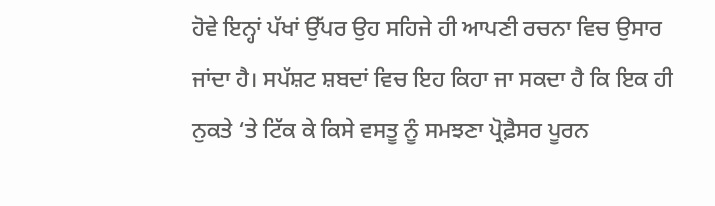ਹੋਵੇ ਇਨ੍ਹਾਂ ਪੱਖਾਂ ਉੱਪਰ ਉਹ ਸਹਿਜੇ ਹੀ ਆਪਣੀ ਰਚਨਾ ਵਿਚ ਉਸਾਰ ਜਾਂਦਾ ਹੈ। ਸਪੱਸ਼ਟ ਸ਼ਬਦਾਂ ਵਿਚ ਇਹ ਕਿਹਾ ਜਾ ਸਕਦਾ ਹੈ ਕਿ ਇਕ ਹੀ ਨੁਕਤੇ ‘ਤੇ ਟਿੱਕ ਕੇ ਕਿਸੇ ਵਸਤੂ ਨੂੰ ਸਮਝਣਾ ਪ੍ਰੋਫ਼ੈਸਰ ਪੂਰਨ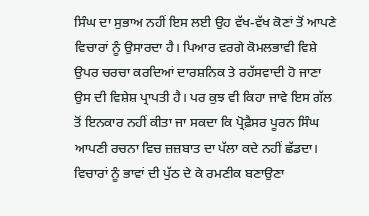ਸਿੰਘ ਦਾ ਸੁਭਾਅ ਨਹੀਂ ਇਸ ਲਈ ਉਹ ਵੱਖ-ਵੱਖ ਕੋਣਾਂ ਤੋਂ ਆਪਣੇ ਵਿਚਾਰਾਂ ਨੂੰ ਉਸਾਰਦਾ ਹੈ। ਪਿਆਰ ਵਰਗੇ ਕੋਮਲਭਾਵੀ ਵਿਸ਼ੇ ਉਪਰ ਚਰਚਾ ਕਰਦਿਆਂ ਦਾਰਸ਼ਨਿਕ ਤੇ ਰਹੱਸਵਾਦੀ ਹੋ ਜਾਣਾ ਉਸ ਦੀ ਵਿਸ਼ੇਸ਼ ਪ੍ਰਾਪਤੀ ਹੈ। ਪਰ ਕੁਝ ਵੀ ਕਿਹਾ ਜਾਵੇ ਇਸ ਗੱਲ ਤੋਂ ਇਨਕਾਰ ਨਹੀਂ ਕੀਤਾ ਜਾ ਸਕਦਾ ਕਿ ਪ੍ਰੋਫ਼ੈਸਰ ਪੂਰਨ ਸਿੰਘ ਆਪਣੀ ਰਚਨਾ ਵਿਚ ਜ਼ਜ਼ਬਾਤ ਦਾ ਪੱਲਾ ਕਦੇ ਨਹੀਂ ਛੱਡਦਾ। ਵਿਚਾਰਾਂ ਨੂੰ ਭਾਵਾਂ ਦੀ ਪੁੱਠ ਦੇ ਕੇ ਰਮਣੀਕ ਬਣਾਉਣਾ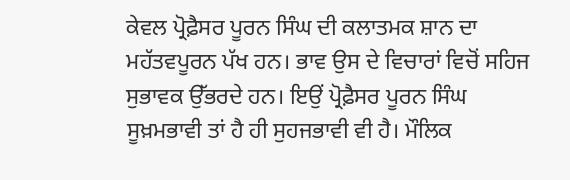ਕੇਵਲ ਪ੍ਰੋਫ਼ੈਸਰ ਪੂਰਨ ਸਿੰਘ ਦੀ ਕਲਾਤਮਕ ਸ਼ਾਨ ਦਾ ਮਹੱਤਵਪੂਰਨ ਪੱਖ ਹਨ। ਭਾਵ ਉਸ ਦੇ ਵਿਚਾਰਾਂ ਵਿਚੋਂ ਸਹਿਜ ਸੁਭਾਵਕ ਉੱਭਰਦੇ ਹਨ। ਇਉਂ ਪ੍ਰੋਫ਼ੈਸਰ ਪੂਰਨ ਸਿੰਘ ਸੂਖ਼ਮਭਾਵੀ ਤਾਂ ਹੈ ਹੀ ਸੁਹਜਭਾਵੀ ਵੀ ਹੈ। ਮੌਲਿਕ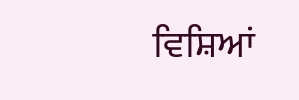ਵਿਸ਼ਿਆਂ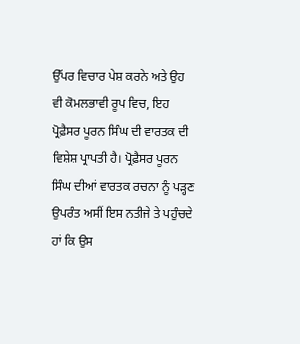ਉੱਪਰ ਵਿਚਾਰ ਪੇਸ਼ ਕਰਨੇ ਅਤੇ ਉਹ ਵੀ ਕੋਮਲਭਾਵੀ ਰੂਪ ਵਿਚ, ਇਹ ਪ੍ਰੋਫ਼ੈਸਰ ਪੂਰਨ ਸਿੰਘ ਦੀ ਵਾਰਤਕ ਦੀ ਵਿਸ਼ੇਸ਼ ਪ੍ਰਾਪਤੀ ਹੈ। ਪ੍ਰੋਫ਼ੈਸਰ ਪੂਰਨ ਸਿੰਘ ਦੀਆਂ ਵਾਰਤਕ ਰਚਨਾ ਨੂੰ ਪੜ੍ਹਣ ਉਪਰੰਤ ਅਸੀਂ ਇਸ ਨਤੀਜੇ ਤੇ ਪਹੁੰਚਦੇ ਹਾਂ ਕਿ ਉਸ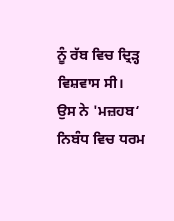ਨੂੰ ਰੱਬ ਵਿਚ ਦ੍ਰਿੜ੍ਹ ਵਿਸ਼ਵਾਸ ਸੀ। ਉਸ ਨੇ 'ਮਜ਼ਹਬ‘ ਨਿਬੰਧ ਵਿਚ ਧਰਮ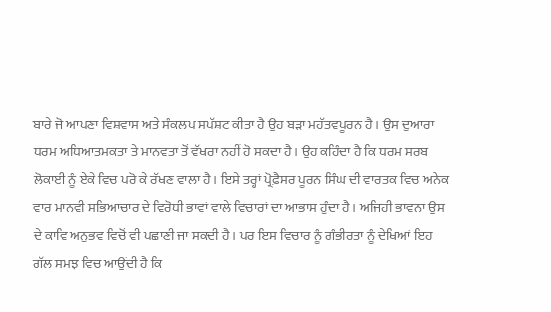ਬਾਰੇ ਜੋ ਆਪਣਾ ਵਿਸ਼ਵਾਸ ਅਤੇ ਸੰਕਲਪ ਸਪੱਸ਼ਟ ਕੀਤਾ ਹੈ ਉਹ ਬੜਾ ਮਹੱਤਵਪੂਰਨ ਹੈ। ਉਸ ਦੁਆਰਾ ਧਰਮ ਅਧਿਆਤਮਕਤਾ ਤੇ ਮਾਨਵਤਾ ਤੋਂ ਵੱਖਰਾ ਨਹੀਂ ਹੋ ਸਕਦਾ ਹੈ। ਉਹ ਕਹਿੰਦਾ ਹੈ ਕਿ ਧਰਮ ਸਰਬ ਲੋਕਾਈ ਨੂੰ ਏਕੇ ਵਿਚ ਪਰੋ ਕੇ ਰੱਖਣ ਵਾਲਾ ਹੈ। ਇਸੇ ਤਰ੍ਹਾਂ ਪ੍ਰੋਫ਼ੈਸਰ ਪੂਰਨ ਸਿੰਘ ਦੀ ਵਾਰਤਕ ਵਿਚ ਅਨੇਕ ਵਾਰ ਮਾਨਵੀ ਸਭਿਆਚਾਰ ਦੇ ਵਿਰੋਧੀ ਭਾਵਾਂ ਵਾਲੇ ਵਿਚਾਰਾਂ ਦਾ ਆਭਾਸ ਹੁੰਦਾ ਹੈ। ਅਜਿਹੀ ਭਾਵਨਾ ਉਸ ਦੇ ਕਾਵਿ ਅਨੁਭਵ ਵਿਚੋਂ ਵੀ ਪਛਾਣੀ ਜਾ ਸਕਦੀ ਹੈ। ਪਰ ਇਸ ਵਿਚਾਰ ਨੂੰ ਗੰਭੀਰਤਾ ਨੂੰ ਦੇਖਿਆਂ ਇਹ ਗੱਲ ਸਮਝ ਵਿਚ ਆਉਂਦੀ ਹੈ ਕਿ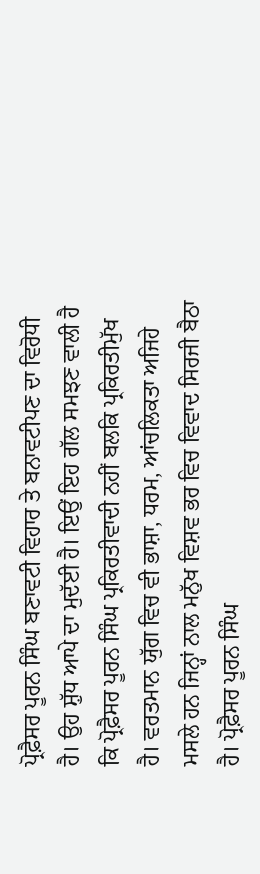ਪ੍ਰੋਫ਼ੈਸਰ ਪੂਰਨ ਸਿੰਘ ਬਣਾਵਟੀ ਵਿਹਾਰ ਤੇ ਬਨਾਵਟੀਪਣ ਦਾ ਵਿਰੋਧੀ ਹੈ। ਉਹ ਸ਼ੁੱਧ ਆਪੇ ਦਾ ਮੁਦੱਈ ਹੈ। ਇਉਂ ਇਹ ਗੱਲ ਸਮਝਣ ਵਾਲੀ ਹੈ ਕਿ ਪ੍ਰੋਫ਼ੈਸਰ ਪੂਰਨ ਸਿੰਘ ਪ੍ਰਕਿਰਤੀਵਾਦੀ ਨਹੀਂ ਬਲਕਿ ਪ੍ਰਕਿਰਤੀਮੁੱਖ ਹੈ। ਵਰਤਮਾਨ ਯੁੱਗ ਵਿਚ ਵੀ ਭਾਸ਼ਾ, ਧਰਮ, ਆਂਚਲਿਕਤਾ ਅਜਿਹੇ ਮਸਲੇ ਹਨ ਜਿਨ੍ਹਾਂ ਨਾਲ ਮਨੁੱਖ ਵਿਸ਼ਵ ਭਰ ਵਿਚ ਵਿਵਾਦ ਸਿਰਜੀ ਬੈਠਾ ਹੈ। ਪ੍ਰੋਫ਼ੈਸਰ ਪੂਰਨ ਸਿੰਘ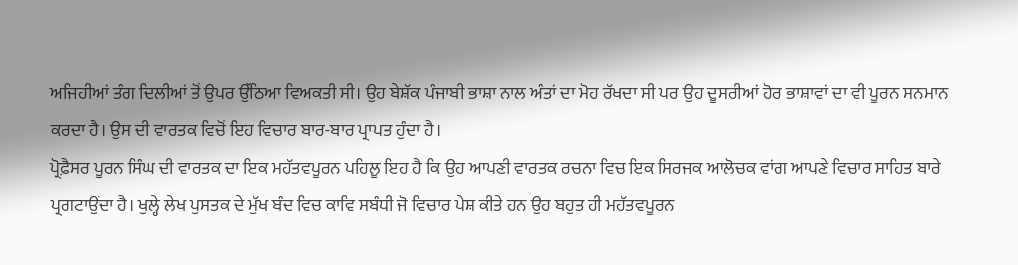ਅਜਿਹੀਆਂ ਤੰਗ ਦਿਲੀਆਂ ਤੋਂ ਉਪਰ ਉੱਠਿਆ ਵਿਅਕਤੀ ਸੀ। ਉਹ ਬੇਸ਼ੱਕ ਪੰਜਾਬੀ ਭਾਸ਼ਾ ਨਾਲ ਅੰਤਾਂ ਦਾ ਮੋਹ ਰੱਖਦਾ ਸੀ ਪਰ ਉਹ ਦੂਸਰੀਆਂ ਹੋਰ ਭਾਸ਼ਾਵਾਂ ਦਾ ਵੀ ਪੂਰਨ ਸਨਮਾਨ ਕਰਦਾ ਹੈ। ਉਸ ਦੀ ਵਾਰਤਕ ਵਿਚੋਂ ਇਹ ਵਿਚਾਰ ਬਾਰ-ਬਾਰ ਪ੍ਰਾਪਤ ਹੁੰਦਾ ਹੈ।
ਪ੍ਰੋਫ਼ੈਸਰ ਪੂਰਨ ਸਿੰਘ ਦੀ ਵਾਰਤਕ ਦਾ ਇਕ ਮਹੱਤਵਪੂਰਨ ਪਹਿਲੂ ਇਹ ਹੈ ਕਿ ਉਹ ਆਪਣੀ ਵਾਰਤਕ ਰਚਨਾ ਵਿਚ ਇਕ ਸਿਰਜਕ ਆਲੋਚਕ ਵਾਂਗ ਆਪਣੇ ਵਿਚਾਰ ਸਾਹਿਤ ਬਾਰੇ ਪ੍ਰਗਟਾਉਂਦਾ ਹੈ। ਖੁਲ੍ਹੇ ਲੇਖ ਪੁਸਤਕ ਦੇ ਮੁੱਖ ਬੰਦ ਵਿਚ ਕਾਵਿ ਸਬੰਧੀ ਜੋ ਵਿਚਾਰ ਪੇਸ਼ ਕੀਤੇ ਹਨ ਉਹ ਬਹੁਤ ਹੀ ਮਹੱਤਵਪੂਰਨ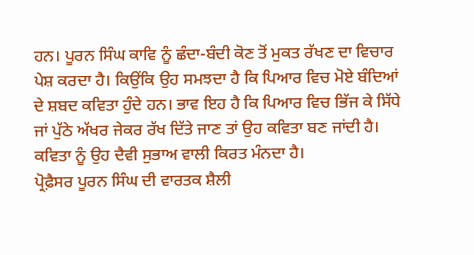ਹਨ। ਪੂਰਨ ਸਿੰਘ ਕਾਵਿ ਨੂੰ ਛੰਦਾ-ਬੰਦੀ ਕੋਣ ਤੋਂ ਮੁਕਤ ਰੱਖਣ ਦਾ ਵਿਚਾਰ ਪੇਸ਼ ਕਰਦਾ ਹੈ। ਕਿਉਂਕਿ ਉਹ ਸਮਝਦਾ ਹੈ ਕਿ ਪਿਆਰ ਵਿਚ ਮੋਏ ਬੰਦਿਆਂ ਦੇ ਸ਼ਬਦ ਕਵਿਤਾ ਹੁੰਦੇ ਹਨ। ਭਾਵ ਇਹ ਹੈ ਕਿ ਪਿਆਰ ਵਿਚ ਭਿੱਜ ਕੇ ਸਿੱਧੇ ਜਾਂ ਪੁੱਠੇ ਅੱਖਰ ਜੇਕਰ ਰੱਖ ਦਿੱਤੇ ਜਾਣ ਤਾਂ ਉਹ ਕਵਿਤਾ ਬਣ ਜਾਂਦੀ ਹੈ। ਕਵਿਤਾ ਨੂੰ ਉਹ ਦੈਵੀ ਸੁਭਾਅ ਵਾਲੀ ਕਿਰਤ ਮੰਨਦਾ ਹੈ।
ਪ੍ਰੋਫ਼ੈਸਰ ਪੂਰਨ ਸਿੰਘ ਦੀ ਵਾਰਤਕ ਸ਼ੈਲੀ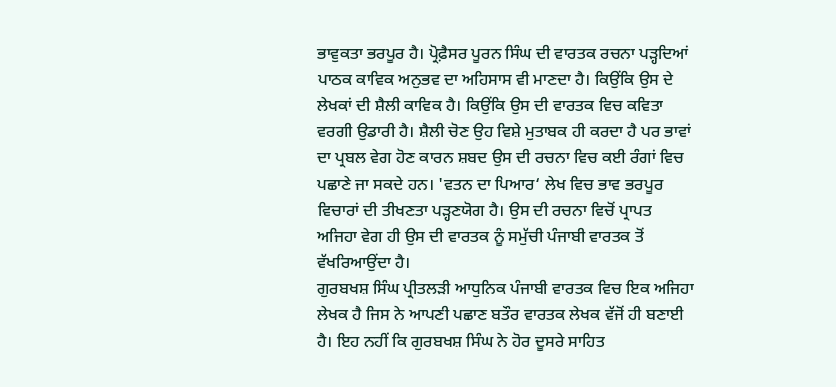ਭਾਵੁਕਤਾ ਭਰਪੂਰ ਹੈ। ਪ੍ਰੋਫ਼ੈਸਰ ਪੂਰਨ ਸਿੰਘ ਦੀ ਵਾਰਤਕ ਰਚਨਾ ਪੜ੍ਹਦਿਆਂ ਪਾਠਕ ਕਾਵਿਕ ਅਨੁਭਵ ਦਾ ਅਹਿਸਾਸ ਵੀ ਮਾਣਦਾ ਹੈ। ਕਿਉਂਕਿ ਉਸ ਦੇ ਲੇਖਕਾਂ ਦੀ ਸ਼ੈਲੀ ਕਾਵਿਕ ਹੈ। ਕਿਉਂਕਿ ਉਸ ਦੀ ਵਾਰਤਕ ਵਿਚ ਕਵਿਤਾ ਵਰਗੀ ਉਡਾਰੀ ਹੈ। ਸ਼ੈਲੀ ਚੋਣ ਉਹ ਵਿਸ਼ੇ ਮੁਤਾਬਕ ਹੀ ਕਰਦਾ ਹੈ ਪਰ ਭਾਵਾਂ ਦਾ ਪ੍ਰਬਲ ਵੇਗ ਹੋਣ ਕਾਰਨ ਸ਼ਬਦ ਉਸ ਦੀ ਰਚਨਾ ਵਿਚ ਕਈ ਰੰਗਾਂ ਵਿਚ ਪਛਾਣੇ ਜਾ ਸਕਦੇ ਹਨ। 'ਵਤਨ ਦਾ ਪਿਆਰ‘ ਲੇਖ ਵਿਚ ਭਾਵ ਭਰਪੂਰ ਵਿਚਾਰਾਂ ਦੀ ਤੀਖਣਤਾ ਪੜ੍ਹਣਯੋਗ ਹੈ। ਉਸ ਦੀ ਰਚਨਾ ਵਿਚੋਂ ਪ੍ਰਾਪਤ ਅਜਿਹਾ ਵੇਗ ਹੀ ਉਸ ਦੀ ਵਾਰਤਕ ਨੂੰ ਸਮੁੱਚੀ ਪੰਜਾਬੀ ਵਾਰਤਕ ਤੋਂ ਵੱਖਰਿਆਉਂਦਾ ਹੈ।
ਗੁਰਬਖਸ਼ ਸਿੰਘ ਪ੍ਰੀਤਲੜੀ ਆਧੁਨਿਕ ਪੰਜਾਬੀ ਵਾਰਤਕ ਵਿਚ ਇਕ ਅਜਿਹਾ ਲੇਖਕ ਹੈ ਜਿਸ ਨੇ ਆਪਣੀ ਪਛਾਣ ਬਤੌਰ ਵਾਰਤਕ ਲੇਖਕ ਵੱਜੋਂ ਹੀ ਬਣਾਈ ਹੈ। ਇਹ ਨਹੀਂ ਕਿ ਗੁਰਬਖਸ਼ ਸਿੰਘ ਨੇ ਹੋਰ ਦੂਸਰੇ ਸਾਹਿਤ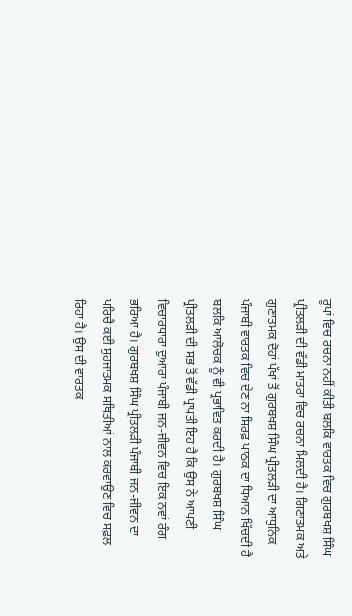ਰੂਪਾਂ ਵਿਚ ਰਚਨਾ ਨਹੀਂ ਕੀਤੀ ਬਲਕਿ ਵਾਰਤਕ ਵਿਚ ਗੁਰਬਖਸ਼ ਸਿੰਘ ਪ੍ਰੀਤਲੜੀ ਦੀ ਵੱਡੀ ਮਾਤਰਾ ਵਿਚ ਰਚਨਾ ਮਿਲਦੀ ਹੈ। ਗਿਣਾਤਮਕ ਅਤੇ ਗੁਣਾਤਮਕ ਦੋਹਾਂ ਪੱਖਾਂ ਤੋਂ ਗੁਰਬਖਸ਼ ਸਿੰਘ ਪ੍ਰੀਤਲੜੀ ਦਾ ਆਧੁਨਿਕ ਪੰਜਾਬੀ ਵਾਰਤਕ ਵਿਚ ਦੇਣ ਨਾ ਸਿਰਫ਼ ਪਾਠਕ ਦਾ ਧਿਆਨ ਖਿੱਚਦੀ ਹੈ ਬਲਕਿ ਆਲੋਚਕ ਨੂੰ ਵੀ ਪ੍ਰਭਾਵਿਤ ਕਰਦੀ ਹੈ। ਗੁਰਬਖਸ਼ ਸਿੰਘ ਪ੍ਰੀਤਲੜੀ ਦੀ ਸਭ ਤੋਂ ਵੱਡੀ ਪ੍ਰਾਪਤੀ ਇਹ ਹੈ ਕਿ ਉਸ ਨੇ ਆਪਣੀ ਵਿਚਾਰਧਾਰਾ ਦੁਆਰਾ ਪੰਜਾਬੀ ਜਨ-ਜੀਵਨ ਵਿਚ ਇਕ ਨਵਾਂ ਰੰਗ ਭਰਿਆ ਹੈ। ਗੁਰਬਖਸ਼ ਸਿੰਘ ਪ੍ਰੀਤਲੜੀ ਪੰਜਾਬੀ ਜਨ-ਜੀਵਨ ਦਾ ਪਰਿਚੈ ਕਈ ਸੁਹਜਾਤਮਕ ਸਥਿਤੀਆਂ ਨਾਲ ਕਰਵਾਉਣ ਵਿਚ ਸਫ਼ਲ ਰਿਹਾ ਹੈ। ਉਸ ਦੀ ਵਾਰਤਕ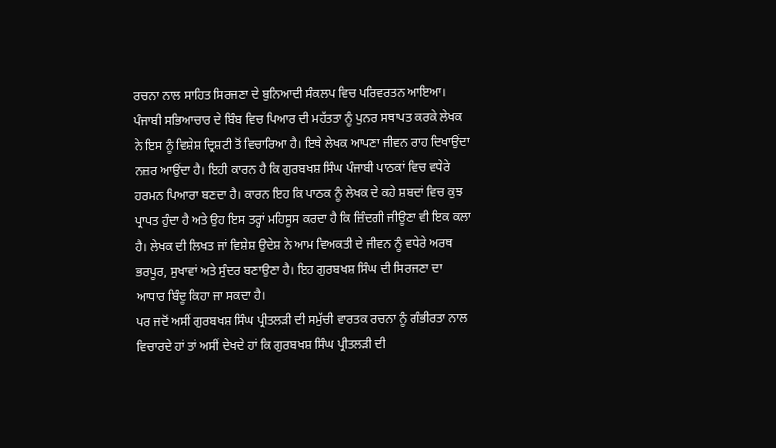ਰਚਨਾ ਨਾਲ ਸਾਹਿਤ ਸਿਰਜਣਾ ਦੇ ਬੁਨਿਆਦੀ ਸੰਕਲਪ ਵਿਚ ਪਰਿਵਰਤਨ ਆਇਆ। ਪੰਜਾਬੀ ਸਭਿਆਚਾਰ ਦੇ ਬਿੰਬ ਵਿਚ ਪਿਆਰ ਦੀ ਮਹੱਤਤਾ ਨੂੰ ਪੁਨਰ ਸਥਾਪਤ ਕਰਕੇ ਲੇਖਕ ਨੇ ਇਸ ਨੂੰ ਵਿਸ਼ੇਸ਼ ਦ੍ਰਿਸ਼ਟੀ ਤੋਂ ਵਿਚਾਰਿਆ ਹੈ। ਇਥੇ ਲੇਖਕ ਆਪਣਾ ਜੀਵਨ ਰਾਹ ਦਿਖਾਉਂਦਾ ਨਜ਼ਰ ਆਉਂਦਾ ਹੈ। ਇਹੀ ਕਾਰਨ ਹੈ ਕਿ ਗੁਰਬਖਸ਼ ਸਿੰਘ ਪੰਜਾਬੀ ਪਾਠਕਾਂ ਵਿਚ ਵਧੇਰੇ ਹਰਮਨ ਪਿਆਰਾ ਬਣਦਾ ਹੈ। ਕਾਰਨ ਇਹ ਕਿ ਪਾਠਕ ਨੂੰ ਲੇਖਕ ਦੇ ਕਹੇ ਸ਼ਬਦਾਂ ਵਿਚ ਕੁਝ ਪ੍ਰਾਪਤ ਹੁੰਦਾ ਹੈ ਅਤੇ ਉਹ ਇਸ ਤਰ੍ਹਾਂ ਮਹਿਸੂਸ ਕਰਦਾ ਹੈ ਕਿ ਜ਼ਿੰਦਗੀ ਜੀਊਣਾ ਵੀ ਇਕ ਕਲਾ ਹੈ। ਲੇਖਕ ਦੀ ਲਿਖਤ ਜਾਂ ਵਿਸ਼ੇਸ਼ ਉਦੇਸ਼ ਨੇ ਆਮ ਵਿਅਕਤੀ ਦੇ ਜੀਵਨ ਨੂੰ ਵਧੇਰੇ ਅਰਥ ਭਰਪੂਰ, ਸੁਖਾਵਾਂ ਅਤੇ ਸੁੰਦਰ ਬਣਾਉਣਾ ਹੈ। ਇਹ ਗੁਰਬਖਸ਼ ਸਿੰਘ ਦੀ ਸਿਰਜਣਾ ਦਾ ਆਧਾਰ ਬਿੰਦੂ ਕਿਹਾ ਜਾ ਸਕਦਾ ਹੈ।
ਪਰ ਜਦੋਂ ਅਸੀਂ ਗੁਰਬਖਸ਼ ਸਿੰਘ ਪ੍ਰੀਤਲੜੀ ਦੀ ਸਮੁੱਚੀ ਵਾਰਤਕ ਰਚਨਾ ਨੂੰ ਗੰਭੀਰਤਾ ਨਾਲ ਵਿਚਾਰਦੇ ਹਾਂ ਤਾਂ ਅਸੀਂ ਦੇਖਦੇ ਹਾਂ ਕਿ ਗੁਰਬਖਸ਼ ਸਿੰਘ ਪ੍ਰੀਤਲੜੀ ਦੀ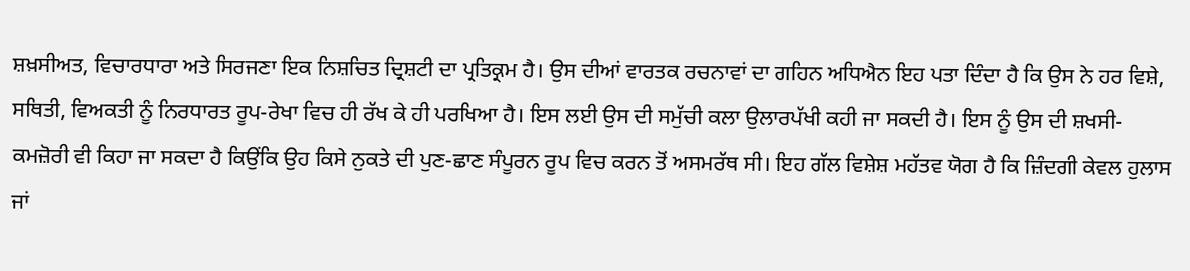ਸ਼ਖ਼ਸੀਅਤ, ਵਿਚਾਰਧਾਰਾ ਅਤੇ ਸਿਰਜਣਾ ਇਕ ਨਿਸ਼ਚਿਤ ਦ੍ਰਿਸ਼ਟੀ ਦਾ ਪ੍ਰਤਿਕ੍ਰਮ ਹੈ। ਉਸ ਦੀਆਂ ਵਾਰਤਕ ਰਚਨਾਵਾਂ ਦਾ ਗਹਿਨ ਅਧਿਐਨ ਇਹ ਪਤਾ ਦਿੰਦਾ ਹੈ ਕਿ ਉਸ ਨੇ ਹਰ ਵਿਸ਼ੇ, ਸਥਿਤੀ, ਵਿਅਕਤੀ ਨੂੰ ਨਿਰਧਾਰਤ ਰੂਪ-ਰੇਖਾ ਵਿਚ ਹੀ ਰੱਖ ਕੇ ਹੀ ਪਰਖਿਆ ਹੈ। ਇਸ ਲਈ ਉਸ ਦੀ ਸਮੁੱਚੀ ਕਲਾ ਉਲਾਰਪੱਖੀ ਕਹੀ ਜਾ ਸਕਦੀ ਹੈ। ਇਸ ਨੂੰ ਉਸ ਦੀ ਸ਼ਖਸੀ-ਕਮਜ਼ੋਰੀ ਵੀ ਕਿਹਾ ਜਾ ਸਕਦਾ ਹੈ ਕਿਉਂਕਿ ਉਹ ਕਿਸੇ ਨੁਕਤੇ ਦੀ ਪੁਣ-ਛਾਣ ਸੰਪੂਰਨ ਰੂਪ ਵਿਚ ਕਰਨ ਤੋਂ ਅਸਮਰੱਥ ਸੀ। ਇਹ ਗੱਲ ਵਿਸ਼ੇਸ਼ ਮਹੱਤਵ ਯੋਗ ਹੈ ਕਿ ਜ਼ਿੰਦਗੀ ਕੇਵਲ ਹੁਲਾਸ ਜਾਂ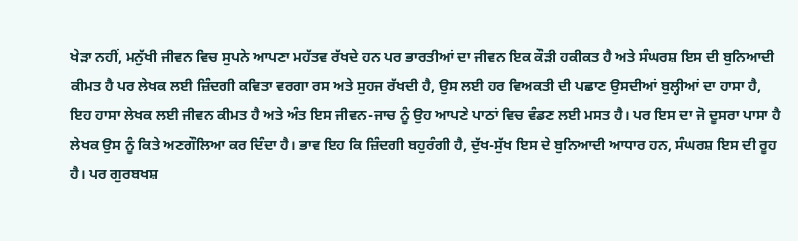ਖੇੜਾ ਨਹੀਂ, ਮਨੁੱਖੀ ਜੀਵਨ ਵਿਚ ਸੁਪਨੇ ਆਪਣਾ ਮਹੱਤਵ ਰੱਖਦੇ ਹਨ ਪਰ ਭਾਰਤੀਆਂ ਦਾ ਜੀਵਨ ਇਕ ਕੌੜੀ ਹਕੀਕਤ ਹੈ ਅਤੇ ਸੰਘਰਸ਼ ਇਸ ਦੀ ਬੁਨਿਆਦੀ ਕੀਮਤ ਹੈ ਪਰ ਲੇਖਕ ਲਈ ਜ਼ਿੰਦਗੀ ਕਵਿਤਾ ਵਰਗਾ ਰਸ ਅਤੇ ਸੁਹਜ ਰੱਖਦੀ ਹੈ, ਉਸ ਲਈ ਹਰ ਵਿਅਕਤੀ ਦੀ ਪਛਾਣ ਉਸਦੀਆਂ ਬੁਲ੍ਹੀਆਂ ਦਾ ਹਾਸਾ ਹੈ, ਇਹ ਹਾਸਾ ਲੇਖਕ ਲਈ ਜੀਵਨ ਕੀਮਤ ਹੈ ਅਤੇ ਅੰਤ ਇਸ ਜੀਵਨ-ਜਾਚ ਨੂੰ ਉਹ ਆਪਣੇ ਪਾਠਾਂ ਵਿਚ ਵੰਡਣ ਲਈ ਮਸਤ ਹੈ। ਪਰ ਇਸ ਦਾ ਜੋ ਦੂਸਰਾ ਪਾਸਾ ਹੈ ਲੇਖਕ ਉਸ ਨੂੰ ਕਿਤੇ ਅਣਗੌਲਿਆ ਕਰ ਦਿੰਦਾ ਹੈ। ਭਾਵ ਇਹ ਕਿ ਜ਼ਿੰਦਗੀ ਬਹੁਰੰਗੀ ਹੈ, ਦੁੱਖ-ਸੁੱਖ ਇਸ ਦੇ ਬੁਨਿਆਦੀ ਆਧਾਰ ਹਨ, ਸੰਘਰਸ਼ ਇਸ ਦੀ ਰੂਹ ਹੈ। ਪਰ ਗੁਰਬਖਸ਼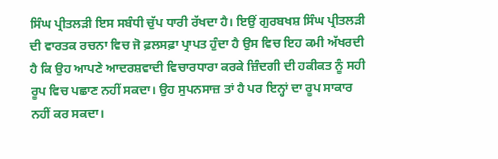ਸਿੰਘ ਪ੍ਰੀਤਲੜੀ ਇਸ ਸਬੰਧੀ ਚੁੱਪ ਧਾਰੀ ਰੱਖਦਾ ਹੈ। ਇਉਂ ਗੁਰਬਖਸ਼ ਸਿੰਘ ਪ੍ਰੀਤਲੜੀ ਦੀ ਵਾਰਤਕ ਰਚਨਾ ਵਿਚ ਜੋ ਫ਼ਲਸਫ਼ਾ ਪ੍ਰਾਪਤ ਹੁੰਦਾ ਹੈ ਉਸ ਵਿਚ ਇਹ ਕਮੀ ਅੱਖਰਦੀ ਹੈ ਕਿ ਉਹ ਆਪਣੇ ਆਦਰਸ਼ਵਾਦੀ ਵਿਚਾਰਧਾਰਾ ਕਰਕੇ ਜ਼ਿੰਦਗੀ ਦੀ ਹਕੀਕਤ ਨੂੰ ਸਹੀ ਰੂਪ ਵਿਚ ਪਛਾਣ ਨਹੀਂ ਸਕਦਾ। ਉਹ ਸੁਪਨਸਾਜ਼ ਤਾਂ ਹੈ ਪਰ ਇਨ੍ਹਾਂ ਦਾ ਰੂਪ ਸਾਕਾਰ ਨਹੀਂ ਕਰ ਸਕਦਾ।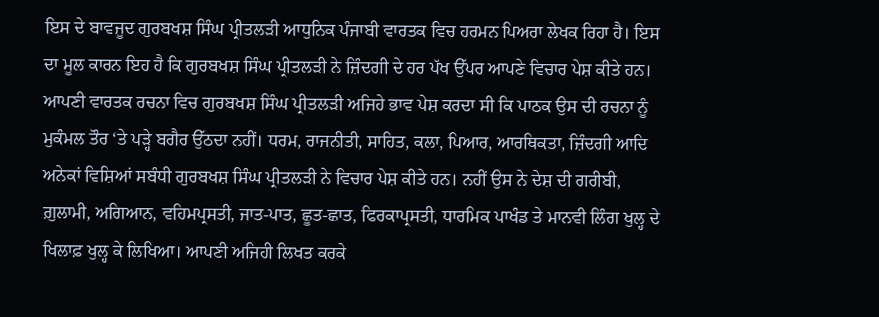ਇਸ ਦੇ ਬਾਵਜੂਦ ਗੁਰਬਖਸ਼ ਸਿੰਘ ਪ੍ਰੀਤਲੜੀ ਆਧੁਨਿਕ ਪੰਜਾਬੀ ਵਾਰਤਕ ਵਿਚ ਹਰਮਨ ਪਿਅਰਾ ਲੇਖਕ ਰਿਹਾ ਹੈ। ਇਸ ਦਾ ਮੂਲ ਕਾਰਨ ਇਹ ਹੈ ਕਿ ਗੁਰਬਖਸ਼ ਸਿੰਘ ਪ੍ਰੀਤਲੜੀ ਨੇ ਜ਼ਿੰਦਗੀ ਦੇ ਹਰ ਪੱਖ ਉੱਪਰ ਆਪਣੇ ਵਿਚਾਰ ਪੇਸ਼ ਕੀਤੇ ਹਨ। ਆਪਣੀ ਵਾਰਤਕ ਰਚਨਾ ਵਿਚ ਗੁਰਬਖਸ਼ ਸਿੰਘ ਪ੍ਰੀਤਲੜੀ ਅਜਿਹੇ ਭਾਵ ਪੇਸ਼ ਕਰਦਾ ਸੀ ਕਿ ਪਾਠਕ ਉਸ ਦੀ ਰਚਨਾ ਨੂੰ ਮੁਕੰਮਲ ਤੌਰ ‘ਤੇ ਪੜ੍ਹੇ ਬਗੈਰ ਉੱਠਦਾ ਨਹੀਂ। ਧਰਮ, ਰਾਜਨੀਤੀ, ਸਾਹਿਤ, ਕਲਾ, ਪਿਆਰ, ਆਰਥਿਕਤਾ, ਜ਼ਿੰਦਗੀ ਆਦਿ ਅਨੇਕਾਂ ਵਿਸ਼ਿਆਂ ਸਬੰਧੀ ਗੁਰਬਖਸ਼ ਸਿੰਘ ਪ੍ਰੀਤਲੜੀ ਨੇ ਵਿਚਾਰ ਪੇਸ਼ ਕੀਤੇ ਹਨ। ਨਹੀਂ ਉਸ ਨੇ ਦੇਸ਼ ਦੀ ਗਰੀਬੀ, ਗ਼ੁਲਾਮੀ, ਅਗਿਆਨ, ਵਹਿਮਪ੍ਰਸਤੀ, ਜਾਤ-ਪਾਤ, ਛੂਤ-ਛਾਤ, ਫਿਰਕਾਪ੍ਰਸਤੀ, ਧਾਰਮਿਕ ਪਾਖੰਡ ਤੇ ਮਾਨਵੀ ਲਿੰਗ ਖੁਲ੍ਹ ਦੇ ਖਿਲਾਫ਼ ਖੁਲ੍ਹ ਕੇ ਲਿਖਿਆ। ਆਪਣੀ ਅਜਿਹੀ ਲਿਖਤ ਕਰਕੇ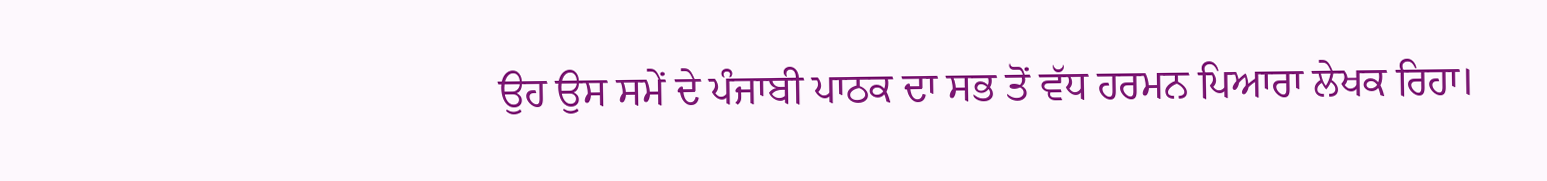ਉਹ ਉਸ ਸਮੇਂ ਦੇ ਪੰਜਾਬੀ ਪਾਠਕ ਦਾ ਸਭ ਤੋਂ ਵੱਧ ਹਰਮਨ ਪਿਆਰਾ ਲੇਖਕ ਰਿਹਾ।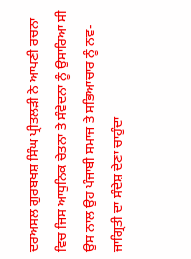ਦਰਅਸਲ ਗੁਰਬਖਸ਼ ਸਿੰਘ ਪ੍ਰੀਤਲੜੀ ਨੇ ਆਪਣੀ ਰਚਨਾ ਵਿਚ ਜਿਸ ਆਧੁਨਿਕ ਚੇਤਨਾ ਤੇ ਸੰਵੇਦਨਾ ਨੂੰ ਉਸਾਰਿਆ ਸੀ ਉਸ ਨਾਲ ਉਹ ਪੰਜਾਬੀ ਸਮਾਜ ਤੇ ਸਭਿਆਚਾਰ ਨੂੰ ਨਵ-ਜਾਗ੍ਰਿਤੀ ਦਾ ਸੰਦੇਸ਼ ਦੇਣਾ ਚਾਹੁੰਦਾ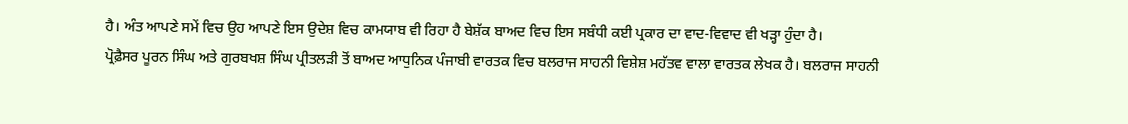ਹੈ। ਅੰਤ ਆਪਣੇ ਸਮੇਂ ਵਿਚ ਉਹ ਆਪਣੇ ਇਸ ਉਦੇਸ਼ ਵਿਚ ਕਾਮਯਾਬ ਵੀ ਰਿਹਾ ਹੈ ਬੇਸ਼ੱਕ ਬਾਅਦ ਵਿਚ ਇਸ ਸਬੰਧੀ ਕਈ ਪ੍ਰਕਾਰ ਦਾ ਵਾਦ-ਵਿਵਾਦ ਵੀ ਖੜ੍ਹਾ ਹੁੰਦਾ ਹੈ।
ਪ੍ਰੋਫ਼ੈਸਰ ਪੂਰਨ ਸਿੰਘ ਅਤੇ ਗੁਰਬਖਸ਼ ਸਿੰਘ ਪ੍ਰੀਤਲੜੀ ਤੋਂ ਬਾਅਦ ਆਧੁਨਿਕ ਪੰਜਾਬੀ ਵਾਰਤਕ ਵਿਚ ਬਲਰਾਜ ਸਾਹਨੀ ਵਿਸ਼ੇਸ਼ ਮਹੱਤਵ ਵਾਲਾ ਵਾਰਤਕ ਲੇਖਕ ਹੈ। ਬਲਰਾਜ ਸਾਹਨੀ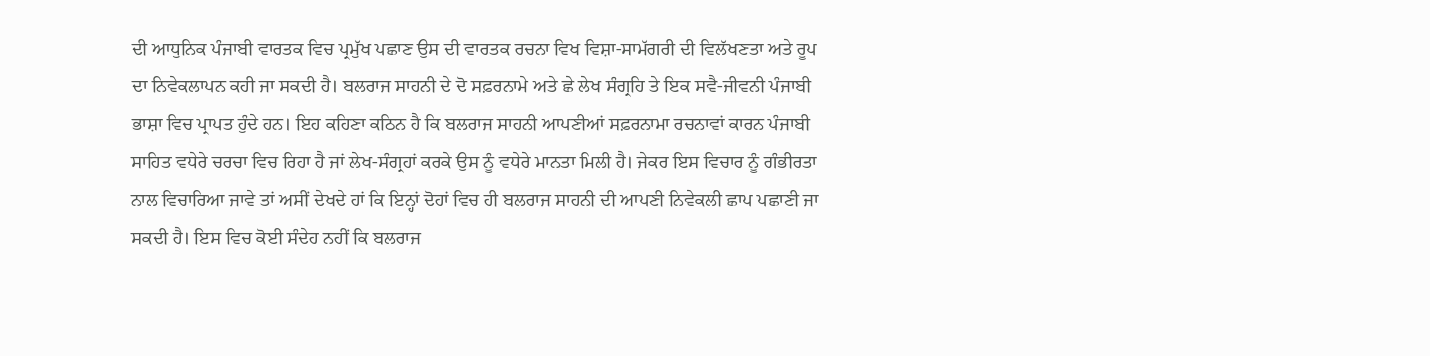ਦੀ ਆਧੁਨਿਕ ਪੰਜਾਬੀ ਵਾਰਤਕ ਵਿਚ ਪ੍ਰਮੁੱਖ ਪਛਾਣ ਉਸ ਦੀ ਵਾਰਤਕ ਰਚਨਾ ਵਿਖ ਵਿਸ਼ਾ-ਸਾਮੱਗਰੀ ਦੀ ਵਿਲੱਖਣਤਾ ਅਤੇ ਰੂਪ ਦਾ ਨਿਵੇਕਲਾਪਨ ਕਹੀ ਜਾ ਸਕਦੀ ਹੈ। ਬਲਰਾਜ ਸਾਹਨੀ ਦੇ ਦੋ ਸਫ਼ਰਨਾਮੇ ਅਤੇ ਛੇ ਲੇਖ ਸੰਗ੍ਰਹਿ ਤੇ ਇਕ ਸਵੈ-ਜੀਵਨੀ ਪੰਜਾਬੀ ਭਾਸ਼ਾ ਵਿਚ ਪ੍ਰਾਪਤ ਹੁੰਦੇ ਹਨ। ਇਹ ਕਹਿਣਾ ਕਠਿਨ ਹੈ ਕਿ ਬਲਰਾਜ ਸਾਹਨੀ ਆਪਣੀਆਂ ਸਫ਼ਰਨਾਮਾ ਰਚਨਾਵਾਂ ਕਾਰਨ ਪੰਜਾਬੀ ਸਾਹਿਤ ਵਧੇਰੇ ਚਰਚਾ ਵਿਚ ਰਿਹਾ ਹੈ ਜਾਂ ਲੇਖ-ਸੰਗ੍ਰਹਾਂ ਕਰਕੇ ਉਸ ਨੂੰ ਵਧੇਰੇ ਮਾਨਤਾ ਮਿਲੀ ਹੈ। ਜੇਕਰ ਇਸ ਵਿਚਾਰ ਨੂੰ ਗੰਭੀਰਤਾ ਨਾਲ ਵਿਚਾਰਿਆ ਜਾਵੇ ਤਾਂ ਅਸੀਂ ਦੇਖਦੇ ਹਾਂ ਕਿ ਇਨ੍ਹਾਂ ਦੋਹਾਂ ਵਿਚ ਹੀ ਬਲਰਾਜ ਸਾਹਨੀ ਦੀ ਆਪਣੀ ਨਿਵੇਕਲੀ ਛਾਪ ਪਛਾਣੀ ਜਾ ਸਕਦੀ ਹੈ। ਇਸ ਵਿਚ ਕੋਈ ਸੰਦੇਹ ਨਹੀਂ ਕਿ ਬਲਰਾਜ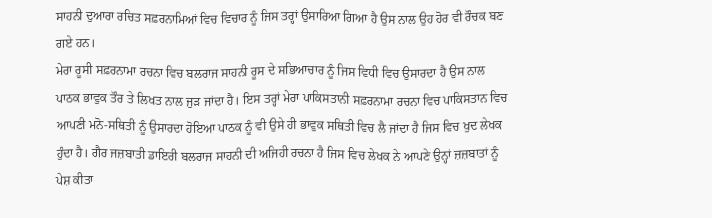ਸਾਹਨੀ ਦੁਆਰਾ ਰਚਿਤ ਸਫ਼ਰਨਾਮਿਆਂ ਵਿਚ ਵਿਚਾਰ ਨੂੰ ਜਿਸ ਤਰ੍ਹਾਂ ਉਸਾਰਿਆ ਗਿਆ ਹੈ ਉਸ ਨਾਲ ਉਹ ਹੋਰ ਵੀ ਰੌਚਕ ਬਣ ਗਏ ਹਨ।
ਮੇਰਾ ਰੂਸੀ ਸਫ਼ਰਨਾਮਾ ਰਚਨਾ ਵਿਚ ਬਲਰਾਜ ਸਾਹਨੀ ਰੂਸ ਦੇ ਸਭਿਆਚਾਰ ਨੂੰ ਜਿਸ ਵਿਧੀ ਵਿਚ ਉਸਾਰਦਾ ਹੈ ਉਸ ਨਾਲ ਪਾਠਕ ਭਾਵੁਕ ਤੌਰ ਤੇ ਲਿਖਤ ਨਾਲ ਜੁੜ ਜਾਂਦਾ ਹੈ। ਇਸ ਤਰ੍ਹਾਂ ਮੇਰਾ ਪਾਕਿਸਤਾਨੀ ਸਫ਼ਰਨਾਮਾ ਰਚਨਾ ਵਿਚ ਪਾਕਿਸਤਾਨ ਵਿਚ ਆਪਣੀ ਮਨੋ-ਸਥਿਤੀ ਨੂੰ ਉਸਾਰਦਾ ਹੋਇਆ ਪਾਠਕ ਨੂੰ ਵੀ ਉਸੇ ਹੀ ਭਾਵੁਕ ਸਥਿਤੀ ਵਿਚ ਲੈ ਜਾਂਦਾ ਹੈ ਜਿਸ ਵਿਚ ਖੁਦ ਲੇਖਕ ਹੁੰਦਾ ਹੈ। ਗੈਰ ਜਜ਼ਬਾਤੀ ਡਾਇਰੀ ਬਲਰਾਜ ਸਾਹਨੀ ਦੀ ਅਜਿਹੀ ਰਚਨਾ ਹੈ ਜਿਸ ਵਿਚ ਲੇਖਕ ਨੇ ਆਪਣੇ ਉਨ੍ਹਾਂ ਜ਼ਜ਼ਬਾਤਾਂ ਨੂੰ ਪੇਸ਼ ਕੀਤਾ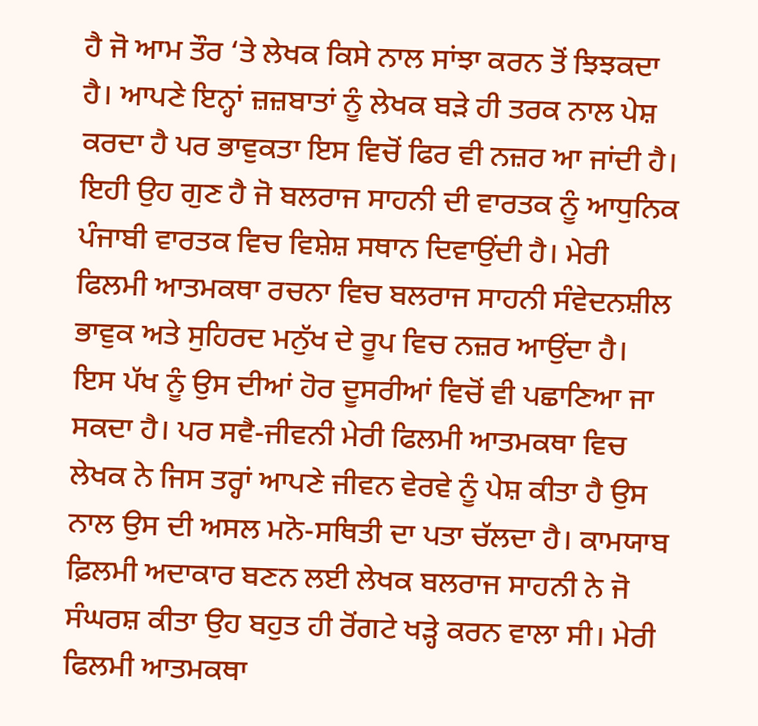ਹੈ ਜੋ ਆਮ ਤੌਰ ‘ਤੇ ਲੇਖਕ ਕਿਸੇ ਨਾਲ ਸਾਂਝਾ ਕਰਨ ਤੋਂ ਝਿਝਕਦਾ ਹੈ। ਆਪਣੇ ਇਨ੍ਹਾਂ ਜ਼ਜ਼ਬਾਤਾਂ ਨੂੰ ਲੇਖਕ ਬੜੇ ਹੀ ਤਰਕ ਨਾਲ ਪੇਸ਼ ਕਰਦਾ ਹੈ ਪਰ ਭਾਵੁਕਤਾ ਇਸ ਵਿਚੋਂ ਫਿਰ ਵੀ ਨਜ਼ਰ ਆ ਜਾਂਦੀ ਹੈ। ਇਹੀ ਉਹ ਗੁਣ ਹੈ ਜੋ ਬਲਰਾਜ ਸਾਹਨੀ ਦੀ ਵਾਰਤਕ ਨੂੰ ਆਧੁਨਿਕ ਪੰਜਾਬੀ ਵਾਰਤਕ ਵਿਚ ਵਿਸ਼ੇਸ਼ ਸਥਾਨ ਦਿਵਾਉਂਦੀ ਹੈ। ਮੇਰੀ ਫਿਲਮੀ ਆਤਮਕਥਾ ਰਚਨਾ ਵਿਚ ਬਲਰਾਜ ਸਾਹਨੀ ਸੰਵੇਦਨਸ਼ੀਲ ਭਾਵੁਕ ਅਤੇ ਸੁਹਿਰਦ ਮਨੁੱਖ ਦੇ ਰੂਪ ਵਿਚ ਨਜ਼ਰ ਆਉਂਦਾ ਹੈ। ਇਸ ਪੱਖ ਨੂੰ ਉਸ ਦੀਆਂ ਹੋਰ ਦੂਸਰੀਆਂ ਵਿਚੋਂ ਵੀ ਪਛਾਣਿਆ ਜਾ ਸਕਦਾ ਹੈ। ਪਰ ਸਵੈ-ਜੀਵਨੀ ਮੇਰੀ ਫਿਲਮੀ ਆਤਮਕਥਾ ਵਿਚ ਲੇਖਕ ਨੇ ਜਿਸ ਤਰ੍ਹਾਂ ਆਪਣੇ ਜੀਵਨ ਵੇਰਵੇ ਨੂੰ ਪੇਸ਼ ਕੀਤਾ ਹੈ ਉਸ ਨਾਲ ਉਸ ਦੀ ਅਸਲ ਮਨੋ-ਸਥਿਤੀ ਦਾ ਪਤਾ ਚੱਲਦਾ ਹੈ। ਕਾਮਯਾਬ ਫ਼ਿਲਮੀ ਅਦਾਕਾਰ ਬਣਨ ਲਈ ਲੇਖਕ ਬਲਰਾਜ ਸਾਹਨੀ ਨੇ ਜੋ ਸੰਘਰਸ਼ ਕੀਤਾ ਉਹ ਬਹੁਤ ਹੀ ਰੋਂਗਟੇ ਖੜ੍ਹੇ ਕਰਨ ਵਾਲਾ ਸੀ। ਮੇਰੀ ਫਿਲਮੀ ਆਤਮਕਥਾ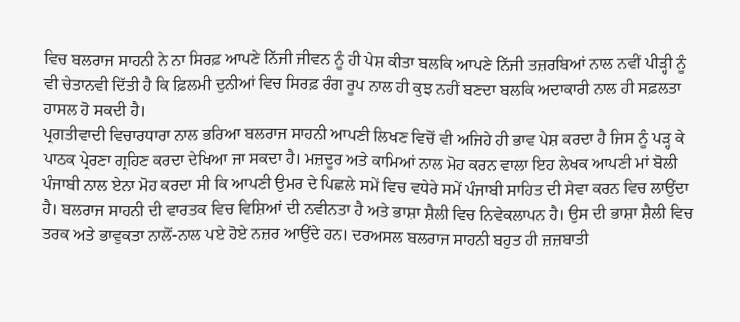ਵਿਚ ਬਲਰਾਜ ਸਾਹਨੀ ਨੇ ਨਾ ਸਿਰਫ਼ ਆਪਣੇ ਨਿੱਜੀ ਜੀਵਨ ਨੂੰ ਹੀ ਪੇਸ਼ ਕੀਤਾ ਬਲਕਿ ਆਪਣੇ ਨਿੱਜੀ ਤਜ਼ਰਬਿਆਂ ਨਾਲ ਨਵੀਂ ਪੀੜ੍ਹੀ ਨੂੰ ਵੀ ਚੇਤਾਨਵੀ ਦਿੱਤੀ ਹੈ ਕਿ ਫ਼ਿਲਮੀ ਦੁਨੀਆਂ ਵਿਚ ਸਿਰਫ਼ ਰੰਗ ਰੂਪ ਨਾਲ ਹੀ ਕੁਝ ਨਹੀਂ ਬਣਦਾ ਬਲਕਿ ਅਦਾਕਾਰੀ ਨਾਲ ਹੀ ਸਫ਼ਲਤਾ ਹਾਸਲ ਹੋ ਸਕਦੀ ਹੈ।
ਪ੍ਰਗਤੀਵਾਦੀ ਵਿਚਾਰਧਾਰਾ ਨਾਲ ਭਰਿਆ ਬਲਰਾਜ ਸਾਹਨੀ ਆਪਣੀ ਲਿਖਣ ਵਿਚੋਂ ਵੀ ਅਜਿਹੇ ਹੀ ਭਾਵ ਪੇਸ਼ ਕਰਦਾ ਹੈ ਜਿਸ ਨੂੰ ਪੜ੍ਹ ਕੇ ਪਾਠਕ ਪ੍ਰੇਰਣਾ ਗ੍ਰਹਿਣ ਕਰਦਾ ਦੇਖਿਆ ਜਾ ਸਕਦਾ ਹੈ। ਮਜ਼ਦੂਰ ਅਤੇ ਕਾਮਿਆਂ ਨਾਲ ਮੋਹ ਕਰਨ ਵਾਲਾ ਇਹ ਲੇਖਕ ਆਪਣੀ ਮਾਂ ਬੋਲੀ ਪੰਜਾਬੀ ਨਾਲ ਏਨਾ ਮੋਹ ਕਰਦਾ ਸੀ ਕਿ ਆਪਣੀ ਉਮਰ ਦੇ ਪਿਛਲੇ ਸਮੇਂ ਵਿਚ ਵਧੇਰੇ ਸਮੇਂ ਪੰਜਾਬੀ ਸਾਹਿਤ ਦੀ ਸੇਵਾ ਕਰਨ ਵਿਚ ਲਾਉਂਦਾ ਹੈ। ਬਲਰਾਜ ਸਾਹਨੀ ਦੀ ਵਾਰਤਕ ਵਿਚ ਵਿਸ਼ਿਆਂ ਦੀ ਨਵੀਨਤਾ ਹੈ ਅਤੇ ਭਾਸ਼ਾ ਸ਼ੈਲੀ ਵਿਚ ਨਿਵੇਕਲਾਪਨ ਹੈ। ਉਸ ਦੀ ਭਾਸ਼ਾ ਸ਼ੈਲੀ ਵਿਚ ਤਰਕ ਅਤੇ ਭਾਵੁਕਤਾ ਨਾਲੋਂ-ਨਾਲ ਪਏ ਹੋਏ ਨਜ਼ਰ ਆਉਂਦੇ ਹਨ। ਦਰਅਸਲ ਬਲਰਾਜ ਸਾਹਨੀ ਬਹੁਤ ਹੀ ਜ਼ਜ਼ਬਾਤੀ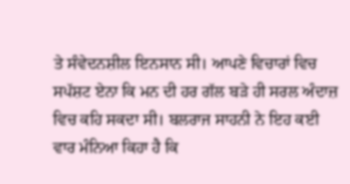ਤੇ ਸੰਵੇਦਨਸ਼ੀਲ ਇਨਸਾਨ ਸੀ। ਆਪਣੇ ਵਿਚਾਰਾਂ ਵਿਚ ਸਪੱਸ਼ਟ ਏਨਾ ਕਿ ਮਨ ਦੀ ਹਰ ਗੱਲ ਬੜੇ ਹੀ ਸਰਲ ਅੰਦਾਜ਼ ਵਿਚ ਕਹਿ ਸਕਦਾ ਸੀ। ਬਲਰਾਜ ਸਾਹਨੀ ਨੇ ਇਹ ਕਈ ਵਾਰ ਮੰਨਿਆ ਕਿਹਾ ਹੈ ਕਿ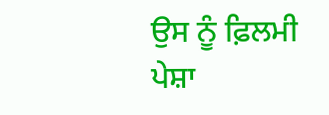ਉਸ ਨੂੰ ਫ਼ਿਲਮੀ ਪੇਸ਼ਾ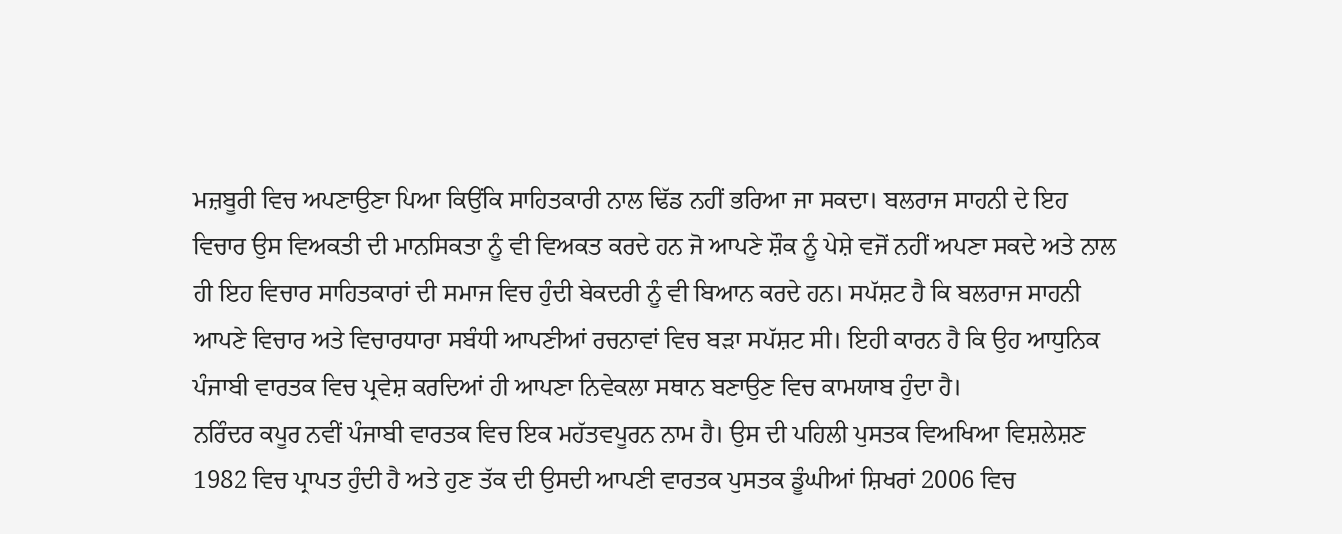ਮਜ਼ਬੂਰੀ ਵਿਚ ਅਪਣਾਉਣਾ ਪਿਆ ਕਿਉਂਕਿ ਸਾਹਿਤਕਾਰੀ ਨਾਲ ਢਿੱਡ ਨਹੀਂ ਭਰਿਆ ਜਾ ਸਕਦਾ। ਬਲਰਾਜ ਸਾਹਨੀ ਦੇ ਇਹ ਵਿਚਾਰ ਉਸ ਵਿਅਕਤੀ ਦੀ ਮਾਨਸਿਕਤਾ ਨੂੰ ਵੀ ਵਿਅਕਤ ਕਰਦੇ ਹਨ ਜੋ ਆਪਣੇ ਸ਼ੌਕ ਨੂੰ ਪੇਸ਼ੇ ਵਜੋਂ ਨਹੀਂ ਅਪਣਾ ਸਕਦੇ ਅਤੇ ਨਾਲ ਹੀ ਇਹ ਵਿਚਾਰ ਸਾਹਿਤਕਾਰਾਂ ਦੀ ਸਮਾਜ ਵਿਚ ਹੁੰਦੀ ਬੇਕਦਰੀ ਨੂੰ ਵੀ ਬਿਆਨ ਕਰਦੇ ਹਨ। ਸਪੱਸ਼ਟ ਹੈ ਕਿ ਬਲਰਾਜ ਸਾਹਨੀ ਆਪਣੇ ਵਿਚਾਰ ਅਤੇ ਵਿਚਾਰਧਾਰਾ ਸਬੰਧੀ ਆਪਣੀਆਂ ਰਚਨਾਵਾਂ ਵਿਚ ਬੜਾ ਸਪੱਸ਼ਟ ਸੀ। ਇਹੀ ਕਾਰਨ ਹੈ ਕਿ ਉਹ ਆਧੁਨਿਕ ਪੰਜਾਬੀ ਵਾਰਤਕ ਵਿਚ ਪ੍ਰਵੇਸ਼ ਕਰਦਿਆਂ ਹੀ ਆਪਣਾ ਨਿਵੇਕਲਾ ਸਥਾਨ ਬਣਾਉਣ ਵਿਚ ਕਾਮਯਾਬ ਹੁੰਦਾ ਹੈ।
ਨਰਿੰਦਰ ਕਪੂਰ ਨਵੀਂ ਪੰਜਾਬੀ ਵਾਰਤਕ ਵਿਚ ਇਕ ਮਹੱਤਵਪੂਰਨ ਨਾਮ ਹੈ। ਉਸ ਦੀ ਪਹਿਲੀ ਪੁਸਤਕ ਵਿਅਖਿਆ ਵਿਸ਼ਲੇਸ਼ਣ 1982 ਵਿਚ ਪ੍ਰਾਪਤ ਹੁੰਦੀ ਹੈ ਅਤੇ ਹੁਣ ਤੱਕ ਦੀ ਉਸਦੀ ਆਪਣੀ ਵਾਰਤਕ ਪੁਸਤਕ ਡੂੰਘੀਆਂ ਸ਼ਿਖਰਾਂ 2006 ਵਿਚ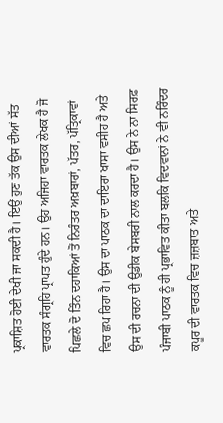ਪ੍ਰਕਾਸ਼ਿਤ ਹੋਈ ਦੇਖੀ ਜਾ ਸਕਦੀ ਹੈ। ਇਉਂ ਹੁਣ ਤੱਕ ਉਸ ਦੀਆਂ ਸੱਤ ਵਾਰਤਕ ਸੰਗ੍ਰਹਿ ਪ੍ਰਾਪਤ ਹੁੰਦੇ ਹਨ। ਉਹ ਅਜਿਹਾ ਵਾਰਤਕ ਲੇਖਕ ਹੈ ਜੋ ਪਿਛਲੇ ਦੋ ਤਿੰਨ ਦਹਾਕਿਆਂ ਤੋਂ ਨਿਰੰਤਰ ਅਖ਼ਬਾਰਾਂ, ਪੱਤਰ, ਪੱਤ੍ਰਿਕਾਵਾਂ ਵਿਚ ਛਪ ਰਿਹਾ ਹੈ। ਉਸ ਦਾ ਪਾਠਕ ਦਾ ਦਾਇਰਾ ਖਾਸਾ ਵਸੀਹ ਹੈ ਅਤੇ ਉਸ ਦੀ ਰਚਨਾ ਦੀ ਉਡੀਕ ਬੇਸਬਰੀ ਨਾਲ ਕਰਦਾ ਹੈ। ਉਸ ਨੇ ਨਾ ਸਿਰਫ਼ ਪੰਜਾਬੀ ਪਾਠਕ ਨੂੰ ਹੀ ਪ੍ਰਭਾਵਿਤ ਕੀਤਾ ਬਲਕਿ ਵਿਦਵਾਨਾਂ ਨੇ ਵੀ ਨਰਿੰਦਰ ਕਪੂਰ ਦੀ ਵਾਰਤਕ ਵਿਚ ਜ਼ਜ਼ਬਾਤ ਅਤੇ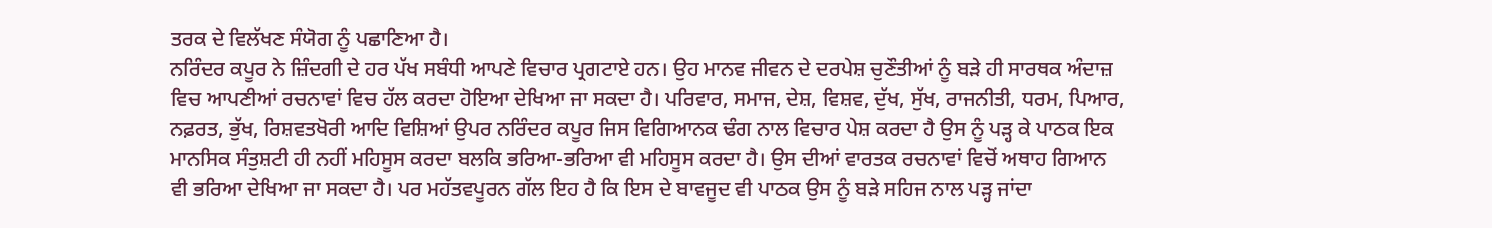ਤਰਕ ਦੇ ਵਿਲੱਖਣ ਸੰਯੋਗ ਨੂੰ ਪਛਾਣਿਆ ਹੈ।
ਨਰਿੰਦਰ ਕਪੂਰ ਨੇ ਜ਼ਿੰਦਗੀ ਦੇ ਹਰ ਪੱਖ ਸਬੰਧੀ ਆਪਣੇ ਵਿਚਾਰ ਪ੍ਰਗਟਾਏ ਹਨ। ਉਹ ਮਾਨਵ ਜੀਵਨ ਦੇ ਦਰਪੇਸ਼ ਚੁਣੌਤੀਆਂ ਨੂੰ ਬੜੇ ਹੀ ਸਾਰਥਕ ਅੰਦਾਜ਼ ਵਿਚ ਆਪਣੀਆਂ ਰਚਨਾਵਾਂ ਵਿਚ ਹੱਲ ਕਰਦਾ ਹੋਇਆ ਦੇਖਿਆ ਜਾ ਸਕਦਾ ਹੈ। ਪਰਿਵਾਰ, ਸਮਾਜ, ਦੇਸ਼, ਵਿਸ਼ਵ, ਦੁੱਖ, ਸੁੱਖ, ਰਾਜਨੀਤੀ, ਧਰਮ, ਪਿਆਰ, ਨਫ਼ਰਤ, ਭੁੱਖ, ਰਿਸ਼ਵਤਖੋਰੀ ਆਦਿ ਵਿਸ਼ਿਆਂ ਉਪਰ ਨਰਿੰਦਰ ਕਪੂਰ ਜਿਸ ਵਿਗਿਆਨਕ ਢੰਗ ਨਾਲ ਵਿਚਾਰ ਪੇਸ਼ ਕਰਦਾ ਹੈ ਉਸ ਨੂੰ ਪੜ੍ਹ ਕੇ ਪਾਠਕ ਇਕ ਮਾਨਸਿਕ ਸੰਤੁਸ਼ਟੀ ਹੀ ਨਹੀਂ ਮਹਿਸੂਸ ਕਰਦਾ ਬਲਕਿ ਭਰਿਆ-ਭਰਿਆ ਵੀ ਮਹਿਸੂਸ ਕਰਦਾ ਹੈ। ਉਸ ਦੀਆਂ ਵਾਰਤਕ ਰਚਨਾਵਾਂ ਵਿਚੋਂ ਅਥਾਹ ਗਿਆਨ ਵੀ ਭਰਿਆ ਦੇਖਿਆ ਜਾ ਸਕਦਾ ਹੈ। ਪਰ ਮਹੱਤਵਪੂਰਨ ਗੱਲ ਇਹ ਹੈ ਕਿ ਇਸ ਦੇ ਬਾਵਜੂਦ ਵੀ ਪਾਠਕ ਉਸ ਨੂੰ ਬੜੇ ਸਹਿਜ ਨਾਲ ਪੜ੍ਹ ਜਾਂਦਾ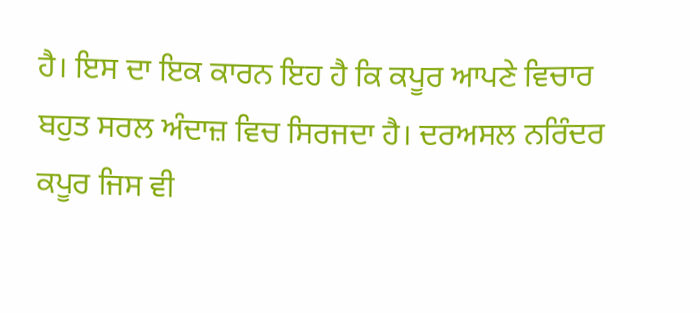ਹੈ। ਇਸ ਦਾ ਇਕ ਕਾਰਨ ਇਹ ਹੈ ਕਿ ਕਪੂਰ ਆਪਣੇ ਵਿਚਾਰ ਬਹੁਤ ਸਰਲ ਅੰਦਾਜ਼ ਵਿਚ ਸਿਰਜਦਾ ਹੈ। ਦਰਅਸਲ ਨਰਿੰਦਰ ਕਪੂਰ ਜਿਸ ਵੀ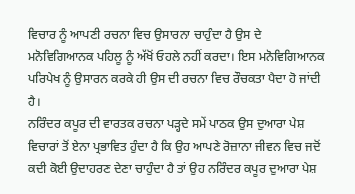ਵਿਚਾਰ ਨੂੰ ਆਪਣੀ ਰਚਨਾ ਵਿਚ ਉਸਾਰਨਾ ਚਾਹੁੰਦਾ ਹੈ ਉਸ ਦੇ ਮਨੋਵਿਗਿਆਨਕ ਪਹਿਲੂ ਨੂੰ ਅੱਖੋਂ ਓਹਲੇ ਨਹੀਂ ਕਰਦਾ। ਇਸ ਮਨੋਵਿਗਿਆਨਕ ਪਰਿਪੇਖ ਨੂੰ ਉਸਾਰਨ ਕਰਕੇ ਹੀ ਉਸ ਦੀ ਰਚਨਾ ਵਿਚ ਰੌਚਕਤਾ ਪੈਦਾ ਹੋ ਜਾਂਦੀ ਹੈ।
ਨਰਿੰਦਰ ਕਪੂਰ ਦੀ ਵਾਰਤਕ ਰਚਨਾ ਪੜ੍ਹਦੇ ਸਮੇਂ ਪਾਠਕ ਉਸ ਦੁਆਰਾ ਪੇਸ਼ ਵਿਚਾਰਾਂ ਤੋਂ ਏਨਾ ਪ੍ਰਭਾਵਿਤ ਹੁੰਦਾ ਹੈ ਕਿ ਉਹ ਆਪਣੇ ਰੋਜ਼ਾਨਾ ਜੀਵਨ ਵਿਚ ਜਦੋਂ ਕਦੀ ਕੋਈ ਉਦਾਹਰਣ ਦੇਣਾ ਚਾਹੁੰਦਾ ਹੈ ਤਾਂ ਉਹ ਨਰਿੰਦਰ ਕਪੂਰ ਦੁਆਰਾ ਪੇਸ਼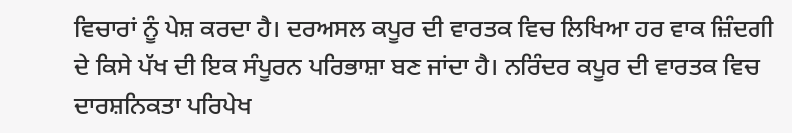ਵਿਚਾਰਾਂ ਨੂੰ ਪੇਸ਼ ਕਰਦਾ ਹੈ। ਦਰਅਸਲ ਕਪੂਰ ਦੀ ਵਾਰਤਕ ਵਿਚ ਲਿਖਿਆ ਹਰ ਵਾਕ ਜ਼ਿੰਦਗੀ ਦੇ ਕਿਸੇ ਪੱਖ ਦੀ ਇਕ ਸੰਪੂਰਨ ਪਰਿਭਾਸ਼ਾ ਬਣ ਜਾਂਦਾ ਹੈ। ਨਰਿੰਦਰ ਕਪੂਰ ਦੀ ਵਾਰਤਕ ਵਿਚ ਦਾਰਸ਼ਨਿਕਤਾ ਪਰਿਪੇਖ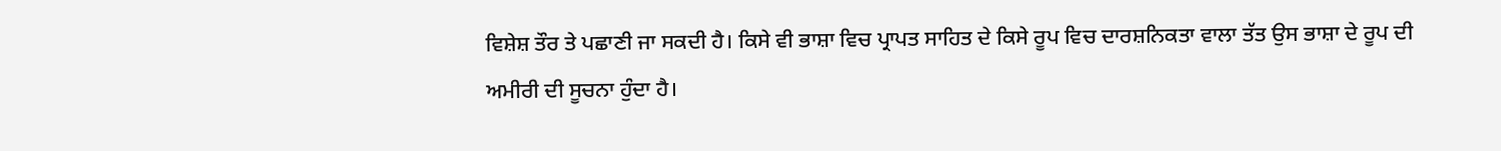ਵਿਸ਼ੇਸ਼ ਤੌਰ ਤੇ ਪਛਾਣੀ ਜਾ ਸਕਦੀ ਹੈ। ਕਿਸੇ ਵੀ ਭਾਸ਼ਾ ਵਿਚ ਪ੍ਰਾਪਤ ਸਾਹਿਤ ਦੇ ਕਿਸੇ ਰੂਪ ਵਿਚ ਦਾਰਸ਼ਨਿਕਤਾ ਵਾਲਾ ਤੱਤ ਉਸ ਭਾਸ਼ਾ ਦੇ ਰੂਪ ਦੀ ਅਮੀਰੀ ਦੀ ਸੂਚਨਾ ਹੁੰਦਾ ਹੈ।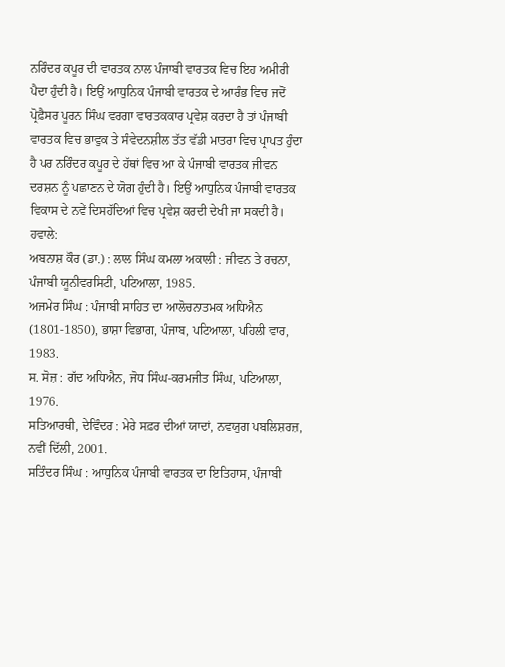ਨਰਿੰਦਰ ਕਪੂਰ ਦੀ ਵਾਰਤਕ ਨਾਲ ਪੰਜਾਬੀ ਵਾਰਤਕ ਵਿਚ ਇਹ ਅਮੀਰੀ ਪੈਦਾ ਹੁੰਦੀ ਹੈ। ਇਉਂ ਆਧੁਨਿਕ ਪੰਜਾਬੀ ਵਾਰਤਕ ਦੇ ਆਰੰਭ ਵਿਚ ਜਦੋਂ ਪ੍ਰੋਫ਼ੈਸਰ ਪੂਰਨ ਸਿੰਘ ਵਰਗਾ ਵਾਰਤਕਕਾਰ ਪ੍ਰਵੇਸ਼ ਕਰਦਾ ਹੈ ਤਾਂ ਪੰਜਾਬੀ ਵਾਰਤਕ ਵਿਚ ਭਾਵੁਕ ਤੇ ਸੰਵੇਦਨਸ਼ੀਲ ਤੱਤ ਵੱਡੀ ਮਾਤਰਾ ਵਿਚ ਪ੍ਰਾਪਤ ਹੁੰਦਾ ਹੈ ਪਰ ਨਰਿੰਦਰ ਕਪੂਰ ਦੇ ਹੱਥਾਂ ਵਿਚ ਆ ਕੇ ਪੰਜਾਬੀ ਵਾਰਤਕ ਜੀਵਨ ਦਰਸ਼ਨ ਨੂੰ ਪਛਾਣਨ ਦੇ ਯੋਗ ਹੁੰਦੀ ਹੈ। ਇਉਂ ਆਧੁਨਿਕ ਪੰਜਾਬੀ ਵਾਰਤਕ ਵਿਕਾਸ ਦੇ ਨਵੇਂ ਦਿਸਹੱਦਿਆਂ ਵਿਚ ਪ੍ਰਵੇਸ਼ ਕਰਦੀ ਦੇਖੀ ਜਾ ਸਕਦੀ ਹੈ।
ਹਵਾਲੇ:
ਅਬਨਾਸ਼ ਕੌਰ (ਡਾ.) : ਲਾਲ ਸਿੰਘ ਕਮਲਾ ਅਕਾਲੀ : ਜੀਵਨ ਤੇ ਰਚਨਾ, ਪੰਜਾਬੀ ਯੂਨੀਵਰਸਿਟੀ, ਪਟਿਆਲਾ, 1985.
ਅਜਮੇਰ ਸਿੰਘ : ਪੰਜਾਬੀ ਸਾਹਿਤ ਦਾ ਆਲੋਚਨਾਤਮਕ ਅਧਿਐਨ (1801-1850), ਭਾਸ਼ਾ ਵਿਭਾਗ, ਪੰਜਾਬ, ਪਟਿਆਲਾ, ਪਹਿਲੀ ਵਾਰ, 1983.
ਸ. ਸੋਜ਼ : ਗੱਦ ਅਧਿਐਨ, ਜੋਧ ਸਿੰਘ-ਕਰਮਜੀਤ ਸਿੰਘ, ਪਟਿਆਲਾ, 1976.
ਸਤਿਆਰਥੀ, ਦੇਵਿੰਦਰ : ਮੇਰੇ ਸਫ਼ਰ ਦੀਆਂ ਯਾਦਾਂ, ਨਵਯੁਗ ਪਬਲਿਸ਼ਰਜ਼, ਨਵੀਂ ਦਿੱਲੀ, 2001.
ਸਤਿੰਦਰ ਸਿੰਘ : ਆਧੁਨਿਕ ਪੰਜਾਬੀ ਵਾਰਤਕ ਦਾ ਇਤਿਹਾਸ, ਪੰਜਾਬੀ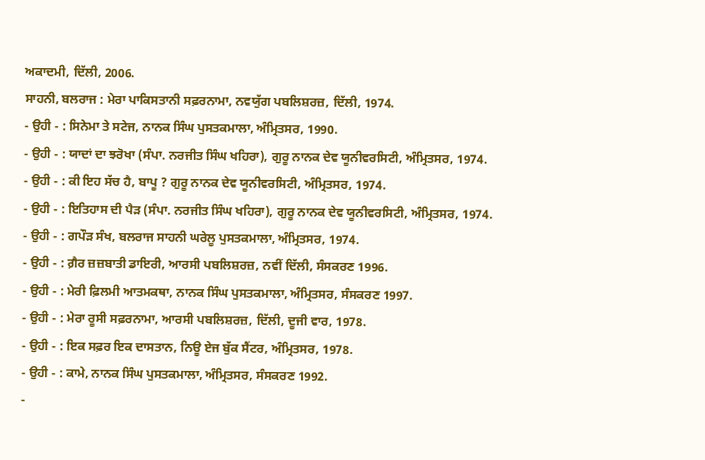ਅਕਾਦਮੀ, ਦਿੱਲੀ, 2006.
ਸਾਹਨੀ, ਬਲਰਾਜ : ਮੇਰਾ ਪਾਕਿਸਤਾਨੀ ਸਫ਼ਰਨਾਮਾ, ਨਵਯੁੱਗ ਪਬਲਿਸ਼ਰਜ਼, ਦਿੱਲੀ, 1974.
- ਉਹੀ - : ਸਿਨੇਮਾ ਤੇ ਸਟੇਜ, ਨਾਨਕ ਸਿੰਘ ਪੁਸਤਕਮਾਲਾ, ਅੰਮ੍ਰਿਤਸਰ, 1990.
- ਉਹੀ - : ਯਾਦਾਂ ਦਾ ਝਰੋਖਾ (ਸੰਪਾ. ਨਰਜੀਤ ਸਿੰਘ ਖਹਿਰਾ), ਗੁਰੂ ਨਾਨਕ ਦੇਵ ਯੂਨੀਵਰਸਿਟੀ, ਅੰਮ੍ਰਿਤਸਰ, 1974.
- ਉਹੀ - : ਕੀ ਇਹ ਸੱਚ ਹੈ, ਬਾਪੂ ? ਗੁਰੂ ਨਾਨਕ ਦੇਵ ਯੂਨੀਵਰਸਿਟੀ, ਅੰਮ੍ਰਿਤਸਰ, 1974.
- ਉਹੀ - : ਇਤਿਹਾਸ ਦੀ ਪੈੜ (ਸੰਪਾ. ਨਰਜੀਤ ਸਿੰਘ ਖਹਿਰਾ), ਗੁਰੂ ਨਾਨਕ ਦੇਵ ਯੂਨੀਵਰਸਿਟੀ, ਅੰਮ੍ਰਿਤਸਰ, 1974.
- ਉਹੀ - : ਗਪੌੜ ਸੰਖ, ਬਲਰਾਜ ਸਾਹਨੀ ਘਰੇਲੂ ਪੁਸਤਕਮਾਲਾ, ਅੰਮ੍ਰਿਤਸਰ, 1974.
- ਉਹੀ - : ਗ਼ੈਰ ਜ਼ਜ਼ਬਾਤੀ ਡਾਇਰੀ, ਆਰਸੀ ਪਬਲਿਸ਼ਰਜ਼, ਨਵੀਂ ਦਿੱਲੀ, ਸੰਸਕਰਣ 1996.
- ਉਹੀ - : ਮੇਰੀ ਫ਼ਿਲਮੀ ਆਤਮਕਥਾ, ਨਾਨਕ ਸਿੰਘ ਪੁਸਤਕਮਾਲਾ, ਅੰਮ੍ਰਿਤਸਰ, ਸੰਸਕਰਣ 1997.
- ਉਹੀ - : ਮੇਰਾ ਰੂਸੀ ਸਫ਼ਰਨਾਮਾ, ਆਰਸੀ ਪਬਲਿਸ਼ਰਜ਼, ਦਿੱਲੀ, ਦੂਜੀ ਵਾਰ, 1978.
- ਉਹੀ - : ਇਕ ਸਫ਼ਰ ਇਕ ਦਾਸਤਾਨ, ਨਿਊ ਏਜ ਬੁੱਕ ਸੈਂਟਰ, ਅੰਮ੍ਰਿਤਸਰ, 1978.
- ਉਹੀ - : ਕਾਮੇ, ਨਾਨਕ ਸਿੰਘ ਪੁਸਤਕਮਾਲਾ, ਅੰਮ੍ਰਿਤਸਰ, ਸੰਸਕਰਣ 1992.
-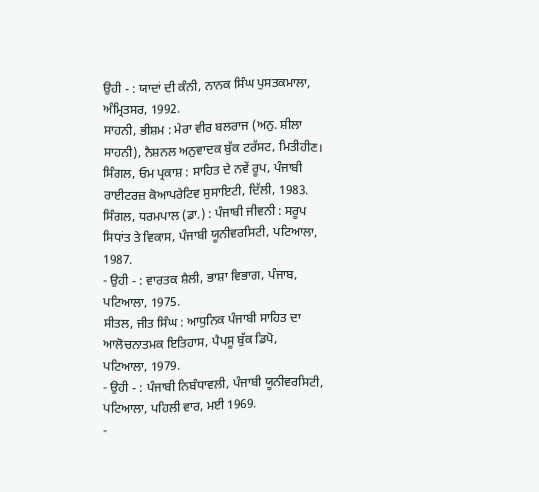ਉਹੀ - : ਯਾਦਾਂ ਦੀ ਕੰਨੀ, ਨਾਨਕ ਸਿੰਘ ਪੁਸਤਕਮਾਲਾ, ਅੰਮ੍ਰਿਤਸਰ, 1992.
ਸਾਹਨੀ, ਭੀਸ਼ਮ : ਮੇਰਾ ਵੀਰ ਬਲਰਾਜ (ਅਨੁ. ਸ਼ੀਲਾ ਸਾਹਨੀ), ਨੈਸ਼ਨਲ ਅਨੁਵਾਦਕ ਬੁੱਕ ਟਰੱਸਟ, ਮਿਤੀਹੀਣ।
ਸਿੰਗਲ, ਓਮ ਪ੍ਰਕਾਸ਼ : ਸਾਹਿਤ ਦੇ ਨਵੇਂ ਰੂਪ, ਪੰਜਾਬੀ ਰਾਈਟਰਜ਼ ਕੋਆਪਰੇਟਿਵ ਸੁਸਾਇਟੀ, ਦਿੱਲੀ, 1983.
ਸਿੰਗਲ, ਧਰਮਪਾਲ (ਡਾ.) : ਪੰਜਾਬੀ ਜੀਵਨੀ : ਸਰੂਪ ਸਿਧਾਂਤ ਤੇ ਵਿਕਾਸ, ਪੰਜਾਬੀ ਯੂਨੀਵਰਸਿਟੀ, ਪਟਿਆਲਾ, 1987.
- ਉਹੀ - : ਵਾਰਤਕ ਸ਼ੈਲੀ, ਭਾਸ਼ਾ ਵਿਭਾਗ, ਪੰਜਾਬ, ਪਟਿਆਲਾ, 1975.
ਸੀਤਲ, ਜੀਤ ਸਿੰਘ : ਆਧੁਨਿਕ ਪੰਜਾਬੀ ਸਾਹਿਤ ਦਾ ਆਲੋਚਨਾਤਮਕ ਇਤਿਹਾਸ, ਪੈਪਸੂ ਬੁੱਕ ਡਿਪੋ, ਪਟਿਆਲਾ, 1979.
- ਉਹੀ - : ਪੰਜਾਬੀ ਨਿਬੰਧਾਵਲੀ, ਪੰਜਾਬੀ ਯੂਨੀਵਰਸਿਟੀ, ਪਟਿਆਲਾ, ਪਹਿਲੀ ਵਾਰ, ਮਈ 1969.
-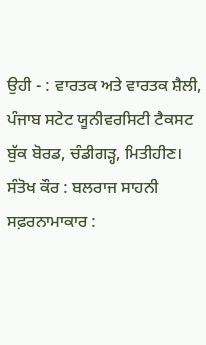ਉਹੀ - : ਵਾਰਤਕ ਅਤੇ ਵਾਰਤਕ ਸ਼ੈਲੀ, ਪੰਜਾਬ ਸਟੇਟ ਯੂਨੀਵਰਸਿਟੀ ਟੈਕਸਟ ਬੁੱਕ ਬੋਰਡ, ਚੰਡੀਗੜ੍ਹ, ਮਿਤੀਹੀਣ।
ਸੰਤੋਖ ਕੌਰ : ਬਲਰਾਜ ਸਾਹਨੀ ਸਫ਼ਰਨਾਮਾਕਾਰ :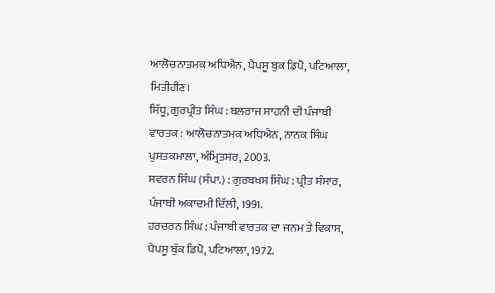ਆਲੋਚਨਾਤਮਕ ਅਧਿਐਨ, ਪੈਪਸੂ ਬੁਕ ਡਿਪੋ, ਪਟਿਆਲਾ, ਮਿਤੀਹੀਣ।
ਸਿੱਧੂ, ਗੁਰਪ੍ਰੀਤ ਸਿੰਘ : ਬਲਰਾਜ ਸਾਹਨੀ ਦੀ ਪੰਜਾਬੀ ਵਾਰਤਕ : ਆਲੋਚਨਾਤਮਕ ਅਧਿਐਨ, ਨਾਨਕ ਸਿੰਘ ਪੁਸਤਕਮਾਲਾ, ਅੰਮ੍ਰਿਤਸਰ, 2003.
ਸਵਰਨ ਸਿੰਘ (ਸੰਪਾ.) : ਗੁਰਬਖਸ਼ ਸਿੰਘ : ਪ੍ਰੀਤ ਸੰਸਾਰ, ਪੰਜਾਬੀ ਅਕਾਦਮੀ ਦਿੱਲੀ, 1991.
ਹਰਚਰਨ ਸਿੰਘ : ਪੰਜਾਬੀ ਵਾਰਤਕ ਦਾ ਜਨਮ ਤੇ ਵਿਕਾਸ, ਪੈਪਸੂ ਬੁੱਕ ਡਿਪੋ, ਪਟਿਆਲਾ, 1972.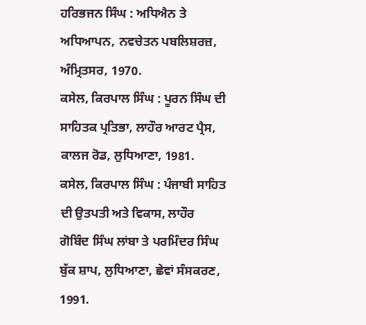ਹਰਿਭਜਨ ਸਿੰਘ : ਅਧਿਐਨ ਤੇ ਅਧਿਆਪਨ, ਨਵਚੇਤਨ ਪਬਲਿਸ਼ਰਜ਼, ਅੰਮ੍ਰਿਤਸਰ, 1970.
ਕਸੇਲ, ਕਿਰਪਾਲ ਸਿੰਘ : ਪੂਰਨ ਸਿੰਘ ਦੀ ਸਾਹਿਤਕ ਪ੍ਰਤਿਭਾ, ਲਾਹੌਰ ਆਰਟ ਪ੍ਰੈਸ, ਕਾਲਜ ਰੋਡ, ਲੁਧਿਆਣਾ, 1981.
ਕਸੇਲ, ਕਿਰਪਾਲ ਸਿੰਘ : ਪੰਜਾਬੀ ਸਾਹਿਤ ਦੀ ਉਤਪਤੀ ਅਤੇ ਵਿਕਾਸ, ਲਾਹੌਰ
ਗੋਬਿੰਦ ਸਿੰਘ ਲਾਂਬਾ ਤੇ ਪਰਮਿੰਦਰ ਸਿੰਘ ਬੁੱਕ ਸ਼ਾਪ, ਲੁਧਿਆਣਾ, ਛੇਵਾਂ ਸੰਸਕਰਣ, 1991.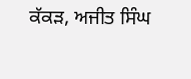ਕੱਕੜ, ਅਜੀਤ ਸਿੰਘ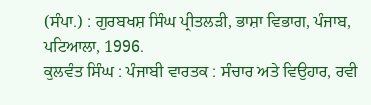(ਸੰਪਾ.) : ਗੁਰਬਖਸ਼ ਸਿੰਘ ਪ੍ਰੀਤਲੜੀ, ਭਾਸ਼ਾ ਵਿਭਾਗ, ਪੰਜਾਬ, ਪਟਿਆਲਾ, 1996.
ਕੁਲਵੰਤ ਸਿੰਘ : ਪੰਜਾਬੀ ਵਾਰਤਕ : ਸੰਚਾਰ ਅਤੇ ਵਿਉਹਾਰ, ਰਵੀ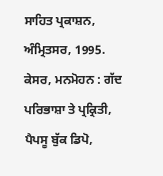ਸਾਹਿਤ ਪ੍ਰਕਾਸ਼ਨ, ਅੰਮ੍ਰਿਤਸਰ, 1995.
ਕੇਸਰ, ਮਨਮੋਹਨ : ਗੱਦ ਪਰਿਭਾਸ਼ਾ ਤੇ ਪ੍ਰਕ੍ਰਿਤੀ, ਪੈਪਸੂ ਬੁੱਕ ਡਿਪੋ,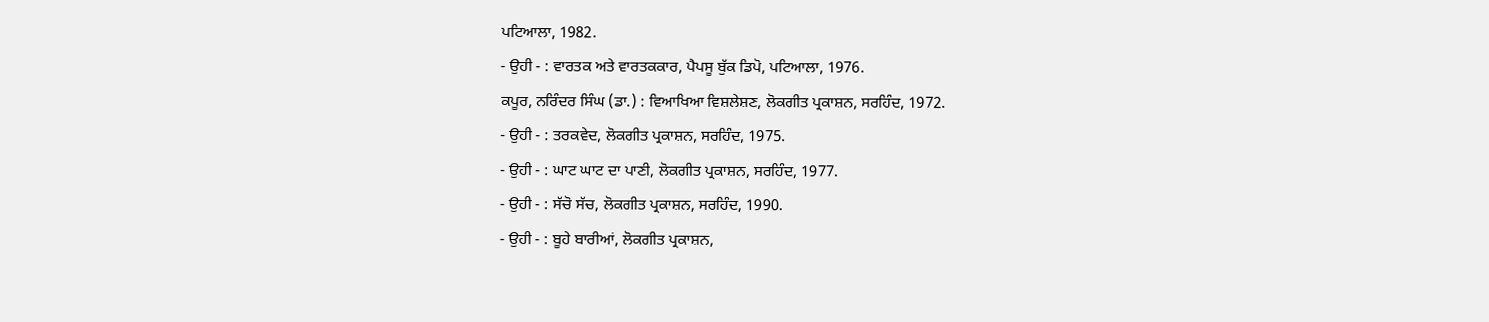ਪਟਿਆਲਾ, 1982.
- ਉਹੀ - : ਵਾਰਤਕ ਅਤੇ ਵਾਰਤਕਕਾਰ, ਪੈਪਸੂ ਬੁੱਕ ਡਿਪੋ, ਪਟਿਆਲਾ, 1976.
ਕਪੂਰ, ਨਰਿੰਦਰ ਸਿੰਘ (ਡਾ.) : ਵਿਆਖਿਆ ਵਿਸ਼ਲੇਸ਼ਣ, ਲੋਕਗੀਤ ਪ੍ਰਕਾਸ਼ਨ, ਸਰਹਿੰਦ, 1972.
- ਉਹੀ - : ਤਰਕਵੇਦ, ਲੋਕਗੀਤ ਪ੍ਰਕਾਸ਼ਨ, ਸਰਹਿੰਦ, 1975.
- ਉਹੀ - : ਘਾਟ ਘਾਟ ਦਾ ਪਾਣੀ, ਲੋਕਗੀਤ ਪ੍ਰਕਾਸ਼ਨ, ਸਰਹਿੰਦ, 1977.
- ਉਹੀ - : ਸੱਚੋ ਸੱਚ, ਲੋਕਗੀਤ ਪ੍ਰਕਾਸ਼ਨ, ਸਰਹਿੰਦ, 1990.
- ਉਹੀ - : ਬੂਹੇ ਬਾਰੀਆਂ, ਲੋਕਗੀਤ ਪ੍ਰਕਾਸ਼ਨ,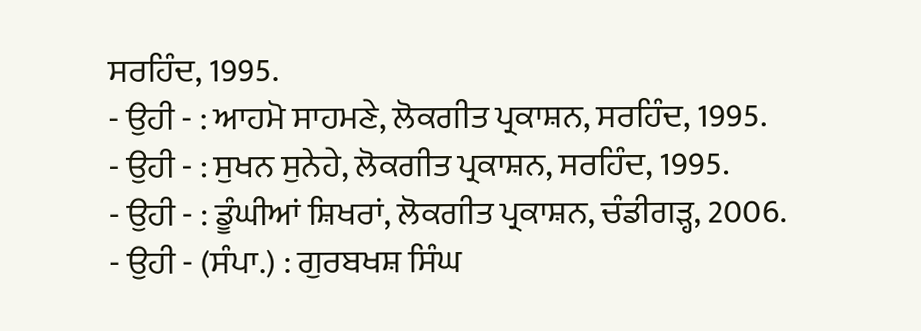ਸਰਹਿੰਦ, 1995.
- ਉਹੀ - : ਆਹਮੋ ਸਾਹਮਣੇ, ਲੋਕਗੀਤ ਪ੍ਰਕਾਸ਼ਨ, ਸਰਹਿੰਦ, 1995.
- ਉਹੀ - : ਸੁਖਨ ਸੁਨੇਹੇ, ਲੋਕਗੀਤ ਪ੍ਰਕਾਸ਼ਨ, ਸਰਹਿੰਦ, 1995.
- ਉਹੀ - : ਡੂੰਘੀਆਂ ਸ਼ਿਖਰਾਂ, ਲੋਕਗੀਤ ਪ੍ਰਕਾਸ਼ਨ, ਚੰਡੀਗੜ੍ਹ, 2006.
- ਉਹੀ - (ਸੰਪਾ.) : ਗੁਰਬਖਸ਼ ਸਿੰਘ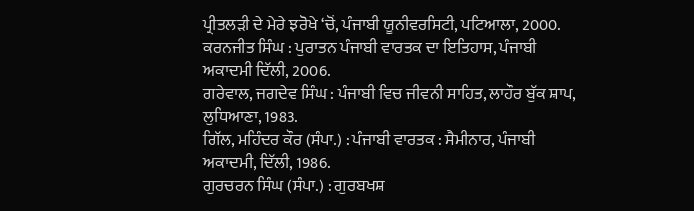ਪ੍ਰੀਤਲੜੀ ਦੇ ਮੇਰੇ ਝਰੋਖੇ ‘ਚੋਂ, ਪੰਜਾਬੀ ਯੂਨੀਵਰਸਿਟੀ, ਪਟਿਆਲਾ, 2000.
ਕਰਨਜੀਤ ਸਿੰਘ : ਪੁਰਾਤਨ ਪੰਜਾਬੀ ਵਾਰਤਕ ਦਾ ਇਤਿਹਾਸ, ਪੰਜਾਬੀ ਅਕਾਦਮੀ ਦਿੱਲੀ, 2006.
ਗਰੇਵਾਲ, ਜਗਦੇਵ ਸਿੰਘ : ਪੰਜਾਬੀ ਵਿਚ ਜੀਵਨੀ ਸਾਹਿਤ, ਲਾਹੌਰ ਬੁੱਕ ਸ਼ਾਪ, ਲੁਧਿਆਣਾ, 1983.
ਗਿੱਲ, ਮਹਿੰਦਰ ਕੌਰ (ਸੰਪਾ.) : ਪੰਜਾਬੀ ਵਾਰਤਕ : ਸੈਮੀਨਾਰ, ਪੰਜਾਬੀ ਅਕਾਦਮੀ, ਦਿੱਲੀ, 1986.
ਗੁਰਚਰਨ ਸਿੰਘ (ਸੰਪਾ.) : ਗੁਰਬਖਸ਼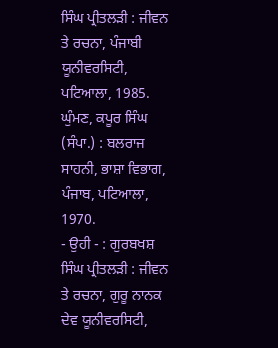ਸਿੰਘ ਪ੍ਰੀਤਲੜੀ : ਜੀਵਨ ਤੇ ਰਚਨਾ, ਪੰਜਾਬੀ ਯੂਨੀਵਰਸਿਟੀ, ਪਟਿਆਲਾ, 1985.
ਘੁੰਮਣ, ਕਪੂਰ ਸਿੰਘ (ਸੰਪਾ.) : ਬਲਰਾਜ ਸਾਹਨੀ, ਭਾਸ਼ਾ ਵਿਭਾਗ, ਪੰਜਾਬ, ਪਟਿਆਲਾ, 1970.
- ਉਹੀ - : ਗੁਰਬਖਸ਼ ਸਿੰਘ ਪ੍ਰੀਤਲੜੀ : ਜੀਵਨ ਤੇ ਰਚਨਾ, ਗੁਰੂ ਨਾਨਕ ਦੇਵ ਯੂਨੀਵਰਸਿਟੀ,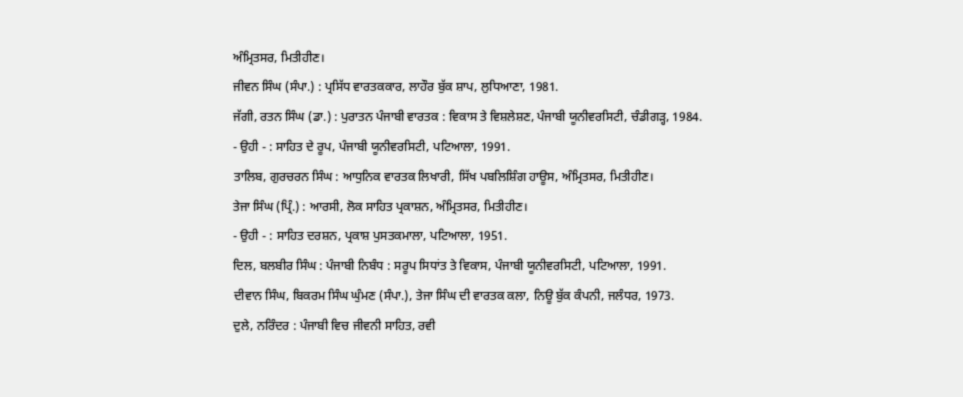ਅੰਮ੍ਰਿਤਸਰ, ਮਿਤੀਹੀਣ।
ਜੀਵਨ ਸਿੰਘ (ਸੰਪਾ.) : ਪ੍ਰਸਿੱਧ ਵਾਰਤਕਕਾਰ, ਲਾਹੌਰ ਬੁੱਕ ਸ਼ਾਪ, ਲੁਧਿਆਣਾ, 1981.
ਜੱਗੀ, ਰਤਨ ਸਿੰਘ (ਡਾ.) : ਪੁਰਾਤਨ ਪੰਜਾਬੀ ਵਾਰਤਕ : ਵਿਕਾਸ ਤੇ ਵਿਸ਼ਲੇਸ਼ਣ, ਪੰਜਾਬੀ ਯੂਨੀਵਰਸਿਟੀ, ਚੰਡੀਗੜ੍ਹ, 1984.
- ਉਹੀ - : ਸਾਹਿਤ ਦੇ ਰੂਪ, ਪੰਜਾਬੀ ਯੂਨੀਵਰਸਿਟੀ, ਪਟਿਆਲਾ, 1991.
ਤਾਲਿਬ, ਗੁਰਚਰਨ ਸਿੰਘ : ਆਧੁਨਿਕ ਵਾਰਤਕ ਲਿਖਾਰੀ, ਸਿੱਖ ਪਬਲਿਸ਼ਿੰਗ ਹਾਊਸ, ਅੰਮ੍ਰਿਤਸਰ, ਮਿਤੀਹੀਣ।
ਤੇਜਾ ਸਿੰਘ (ਪ੍ਰਿੰ.) : ਆਰਸੀ, ਲੋਕ ਸਾਹਿਤ ਪ੍ਰਕਾਸ਼ਨ, ਅੰਮ੍ਰਿਤਸਰ, ਮਿਤੀਹੀਣ।
- ਉਹੀ - : ਸਾਹਿਤ ਦਰਸ਼ਨ, ਪ੍ਰਕਾਸ਼ ਪੁਸਤਕਮਾਲਾ, ਪਟਿਆਲਾ, 1951.
ਦਿਲ, ਬਲਬੀਰ ਸਿੰਘ : ਪੰਜਾਬੀ ਨਿਬੰਧ : ਸਰੂਪ ਸਿਧਾਂਤ ਤੇ ਵਿਕਾਸ, ਪੰਜਾਬੀ ਯੂਨੀਵਰਸਿਟੀ, ਪਟਿਆਲਾ, 1991.
ਦੀਵਾਨ ਸਿੰਘ, ਬਿਕਰਮ ਸਿੰਘ ਘੁੰਮਣ (ਸੰਪਾ.), ਤੇਜਾ ਸਿੰਘ ਦੀ ਵਾਰਤਕ ਕਲਾ, ਨਿਊ ਬੁੱਕ ਕੰਪਨੀ, ਜਲੰਧਰ, 1973.
ਦੁਲੇ, ਨਰਿੰਦਰ : ਪੰਜਾਬੀ ਵਿਚ ਜੀਵਨੀ ਸਾਹਿਤ, ਰਵੀ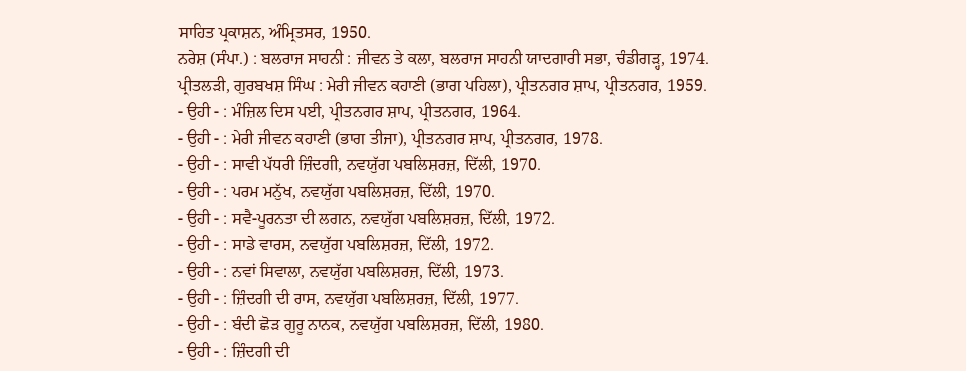ਸਾਹਿਤ ਪ੍ਰਕਾਸ਼ਨ, ਅੰਮ੍ਰਿਤਸਰ, 1950.
ਨਰੇਸ਼ (ਸੰਪਾ.) : ਬਲਰਾਜ ਸਾਹਨੀ : ਜੀਵਨ ਤੇ ਕਲਾ, ਬਲਰਾਜ ਸਾਹਨੀ ਯਾਦਗਾਰੀ ਸਭਾ, ਚੰਡੀਗੜ੍ਹ, 1974.
ਪ੍ਰੀਤਲੜੀ, ਗੁਰਬਖਸ਼ ਸਿੰਘ : ਮੇਰੀ ਜੀਵਨ ਕਹਾਣੀ (ਭਾਗ ਪਹਿਲਾ), ਪ੍ਰੀਤਨਗਰ ਸ਼ਾਪ, ਪ੍ਰੀਤਨਗਰ, 1959.
- ਉਹੀ - : ਮੰਜ਼ਿਲ ਦਿਸ ਪਈ, ਪ੍ਰੀਤਨਗਰ ਸ਼ਾਪ, ਪ੍ਰੀਤਨਗਰ, 1964.
- ਉਹੀ - : ਮੇਰੀ ਜੀਵਨ ਕਹਾਣੀ (ਭਾਗ ਤੀਜਾ), ਪ੍ਰੀਤਨਗਰ ਸ਼ਾਪ, ਪ੍ਰੀਤਨਗਰ, 1978.
- ਉਹੀ - : ਸਾਵੀ ਪੱਧਰੀ ਜ਼ਿੰਦਗੀ, ਨਵਯੁੱਗ ਪਬਲਿਸ਼ਰਜ਼, ਦਿੱਲੀ, 1970.
- ਉਹੀ - : ਪਰਮ ਮਨੁੱਖ, ਨਵਯੁੱਗ ਪਬਲਿਸ਼ਰਜ਼, ਦਿੱਲੀ, 1970.
- ਉਹੀ - : ਸਵੈ-ਪੂਰਨਤਾ ਦੀ ਲਗਨ, ਨਵਯੁੱਗ ਪਬਲਿਸ਼ਰਜ਼, ਦਿੱਲੀ, 1972.
- ਉਹੀ - : ਸਾਡੇ ਵਾਰਸ, ਨਵਯੁੱਗ ਪਬਲਿਸ਼ਰਜ਼, ਦਿੱਲੀ, 1972.
- ਉਹੀ - : ਨਵਾਂ ਸਿਵਾਲਾ, ਨਵਯੁੱਗ ਪਬਲਿਸ਼ਰਜ਼, ਦਿੱਲੀ, 1973.
- ਉਹੀ - : ਜ਼ਿੰਦਗੀ ਦੀ ਰਾਸ, ਨਵਯੁੱਗ ਪਬਲਿਸ਼ਰਜ਼, ਦਿੱਲੀ, 1977.
- ਉਹੀ - : ਬੰਦੀ ਛੋੜ ਗੁਰੂ ਨਾਨਕ, ਨਵਯੁੱਗ ਪਬਲਿਸ਼ਰਜ਼, ਦਿੱਲੀ, 1980.
- ਉਹੀ - : ਜ਼ਿੰਦਗੀ ਦੀ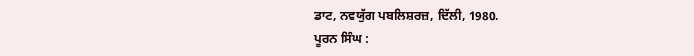ਡਾਟ, ਨਵਯੁੱਗ ਪਬਲਿਸ਼ਰਜ਼, ਦਿੱਲੀ, 1980.
ਪੂਰਨ ਸਿੰਘ :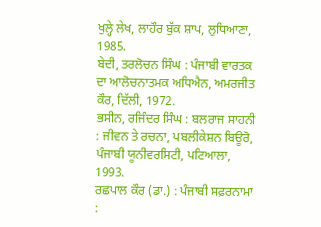ਖੁਲ੍ਹੇ ਲੇਖ, ਲਾਹੌਰ ਬੁੱਕ ਸ਼ਾਪ, ਲੁਧਿਆਣਾ, 1985.
ਬੇਦੀ, ਤਰਲੋਚਨ ਸਿੰਘ : ਪੰਜਾਬੀ ਵਾਰਤਕ ਦਾ ਆਲੋਚਨਾਤਮਕ ਅਧਿਐਨ, ਅਮਰਜੀਤ ਕੌਰ, ਦਿੱਲੀ, 1972.
ਭਸੀਨ, ਰਜਿੰਦਰ ਸਿੰਘ : ਬਲਰਾਜ ਸਾਹਨੀ : ਜੀਵਨ ਤੇ ਰਚਨਾ, ਪਬਲੀਕੇਸ਼ਨ ਬਿਊਰੋ, ਪੰਜਾਬੀ ਯੂਨੀਵਰਸਿਟੀ, ਪਟਿਆਲਾ, 1993.
ਰਛਪਾਲ ਕੌਰ (ਡਾ.) : ਪੰਜਾਬੀ ਸਫ਼ਰਨਾਮਾ :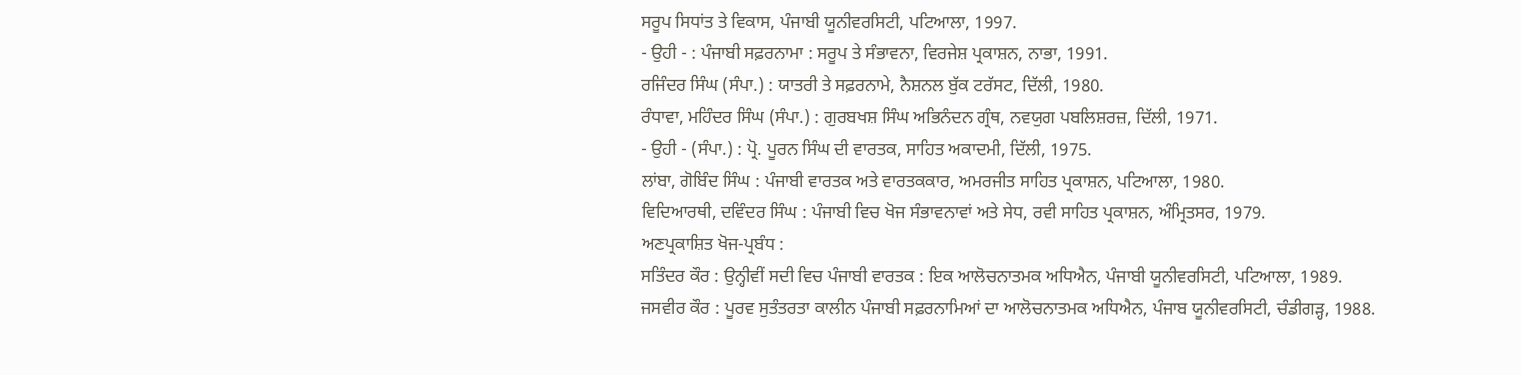ਸਰੂਪ ਸਿਧਾਂਤ ਤੇ ਵਿਕਾਸ, ਪੰਜਾਬੀ ਯੂਨੀਵਰਸਿਟੀ, ਪਟਿਆਲਾ, 1997.
- ਉਹੀ - : ਪੰਜਾਬੀ ਸਫ਼ਰਨਾਮਾ : ਸਰੂਪ ਤੇ ਸੰਭਾਵਨਾ, ਵਿਰਜੇਸ਼ ਪ੍ਰਕਾਸ਼ਨ, ਨਾਭਾ, 1991.
ਰਜਿੰਦਰ ਸਿੰਘ (ਸੰਪਾ.) : ਯਾਤਰੀ ਤੇ ਸਫ਼ਰਨਾਮੇ, ਨੈਸ਼ਨਲ ਬੁੱਕ ਟਰੱਸਟ, ਦਿੱਲੀ, 1980.
ਰੰਧਾਵਾ, ਮਹਿੰਦਰ ਸਿੰਘ (ਸੰਪਾ.) : ਗੁਰਬਖਸ਼ ਸਿੰਘ ਅਭਿਨੰਦਨ ਗ੍ਰੰਥ, ਨਵਯੁਗ ਪਬਲਿਸ਼ਰਜ਼, ਦਿੱਲੀ, 1971.
- ਉਹੀ - (ਸੰਪਾ.) : ਪ੍ਰੋ. ਪੂਰਨ ਸਿੰਘ ਦੀ ਵਾਰਤਕ, ਸਾਹਿਤ ਅਕਾਦਮੀ, ਦਿੱਲੀ, 1975.
ਲਾਂਬਾ, ਗੋਬਿੰਦ ਸਿੰਘ : ਪੰਜਾਬੀ ਵਾਰਤਕ ਅਤੇ ਵਾਰਤਕਕਾਰ, ਅਮਰਜੀਤ ਸਾਹਿਤ ਪ੍ਰਕਾਸ਼ਨ, ਪਟਿਆਲਾ, 1980.
ਵਿਦਿਆਰਥੀ, ਦਵਿੰਦਰ ਸਿੰਘ : ਪੰਜਾਬੀ ਵਿਚ ਖੋਜ ਸੰਭਾਵਨਾਵਾਂ ਅਤੇ ਸੇਧ, ਰਵੀ ਸਾਹਿਤ ਪ੍ਰਕਾਸ਼ਨ, ਅੰਮ੍ਰਿਤਸਰ, 1979.
ਅਣਪ੍ਰਕਾਸ਼ਿਤ ਖੋਜ-ਪ੍ਰਬੰਧ :
ਸਤਿੰਦਰ ਕੌਰ : ਉਨ੍ਹੀਵੀਂ ਸਦੀ ਵਿਚ ਪੰਜਾਬੀ ਵਾਰਤਕ : ਇਕ ਆਲੋਚਨਾਤਮਕ ਅਧਿਐਨ, ਪੰਜਾਬੀ ਯੂਨੀਵਰਸਿਟੀ, ਪਟਿਆਲਾ, 1989.
ਜਸਵੀਰ ਕੌਰ : ਪੂਰਵ ਸੁਤੰਤਰਤਾ ਕਾਲੀਨ ਪੰਜਾਬੀ ਸਫ਼ਰਨਾਮਿਆਂ ਦਾ ਆਲੋਚਨਾਤਮਕ ਅਧਿਐਨ, ਪੰਜਾਬ ਯੂਨੀਵਰਸਿਟੀ, ਚੰਡੀਗੜ੍ਹ, 1988.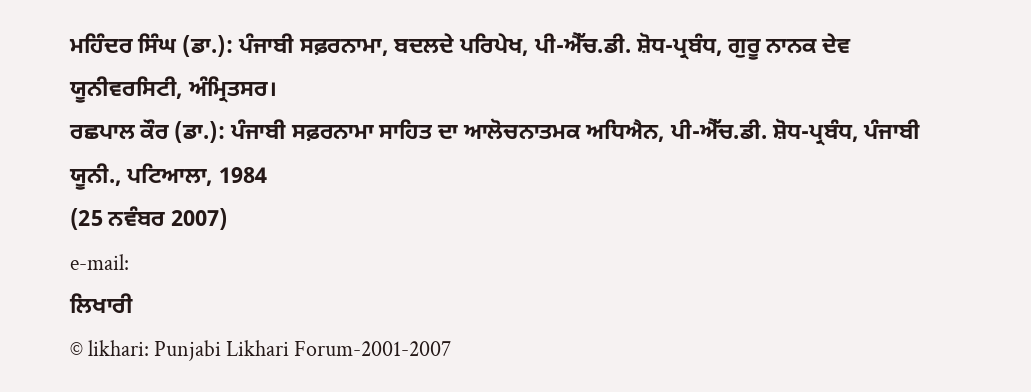ਮਹਿੰਦਰ ਸਿੰਘ (ਡਾ.): ਪੰਜਾਬੀ ਸਫ਼ਰਨਾਮਾ, ਬਦਲਦੇ ਪਰਿਪੇਖ, ਪੀ-ਐੱਚ.ਡੀ. ਸ਼ੋਧ-ਪ੍ਰਬੰਧ, ਗੁਰੂ ਨਾਨਕ ਦੇਵ ਯੂਨੀਵਰਸਿਟੀ, ਅੰਮ੍ਰਿਤਸਰ।
ਰਛਪਾਲ ਕੌਰ (ਡਾ.): ਪੰਜਾਬੀ ਸਫ਼ਰਨਾਮਾ ਸਾਹਿਤ ਦਾ ਆਲੋਚਨਾਤਮਕ ਅਧਿਐਨ, ਪੀ-ਐੱਚ.ਡੀ. ਸ਼ੋਧ-ਪ੍ਰਬੰਧ, ਪੰਜਾਬੀ ਯੂਨੀ., ਪਟਿਆਲਾ, 1984
(25 ਨਵੰਬਰ 2007)
e-mail:
ਲਿਖਾਰੀ
© likhari: Punjabi Likhari Forum-2001-2007